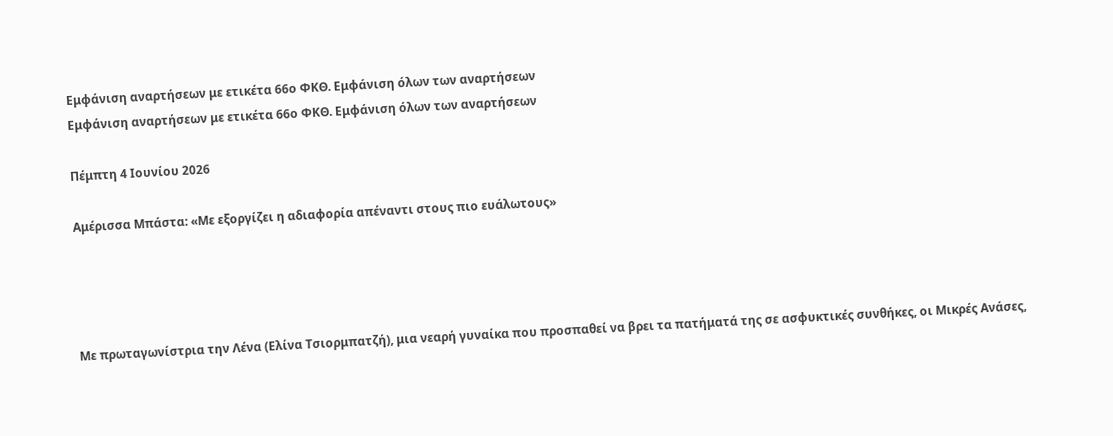Εμφάνιση αναρτήσεων με ετικέτα 66ο ΦΚΘ. Εμφάνιση όλων των αναρτήσεων
Εμφάνιση αναρτήσεων με ετικέτα 66ο ΦΚΘ. Εμφάνιση όλων των αναρτήσεων

Πέμπτη 4 Ιουνίου 2026

Αμέρισσα Μπάστα: «Με εξοργίζει η αδιαφορία απέναντι στους πιο ευάλωτους»




Με πρωταγωνίστρια την Λένα (Ελίνα Τσιορμπατζή), μια νεαρή γυναίκα που προσπαθεί να βρει τα πατήματά της σε ασφυκτικές συνθήκες, οι Μικρές Ανάσες,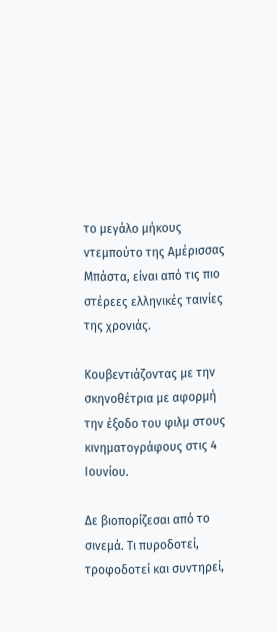το μεγάλο μήκους ντεμπούτο της Αμέρισσας Μπάστα, είναι από τις πιο στέρεες ελληνικές ταινίες της χρονιάς.

Κουβεντιάζοντας με την σκηνοθέτρια με αφορμή την έξοδο του φιλμ στους κινηματογράφους στις 4 Ιουνίου.

Δε βιοπορίζεσαι από το σινεμά. Τι πυροδοτεί, τροφοδοτεί και συντηρεί,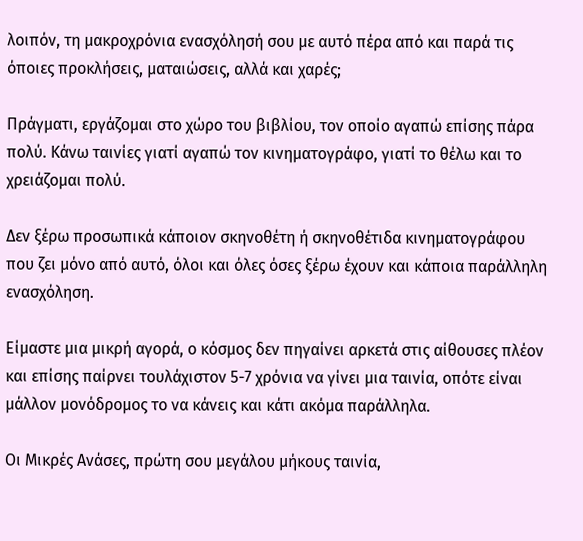λοιπόν, τη μακροχρόνια ενασχόλησή σου με αυτό πέρα από και παρά τις όποιες προκλήσεις, ματαιώσεις, αλλά και χαρές;

Πράγματι, εργάζομαι στο χώρο του βιβλίου, τον οποίο αγαπώ επίσης πάρα πολύ. Κάνω ταινίες γιατί αγαπώ τον κινηματογράφο, γιατί το θέλω και το χρειάζομαι πολύ.

Δεν ξέρω προσωπικά κάποιον σκηνοθέτη ή σκηνοθέτιδα κινηματογράφου που ζει μόνο από αυτό, όλοι και όλες όσες ξέρω έχουν και κάποια παράλληλη ενασχόληση.

Είμαστε μια μικρή αγορά, ο κόσμος δεν πηγαίνει αρκετά στις αίθουσες πλέον και επίσης παίρνει τουλάχιστον 5-7 χρόνια να γίνει μια ταινία, οπότε είναι μάλλον μονόδρομος το να κάνεις και κάτι ακόμα παράλληλα.

Οι Μικρές Ανάσες, πρώτη σου μεγάλου μήκους ταινία,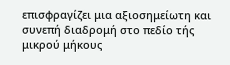επισφραγίζει μια αξιοσημείωτη και συνεπή διαδρομή στο πεδίο τής μικρού μήκους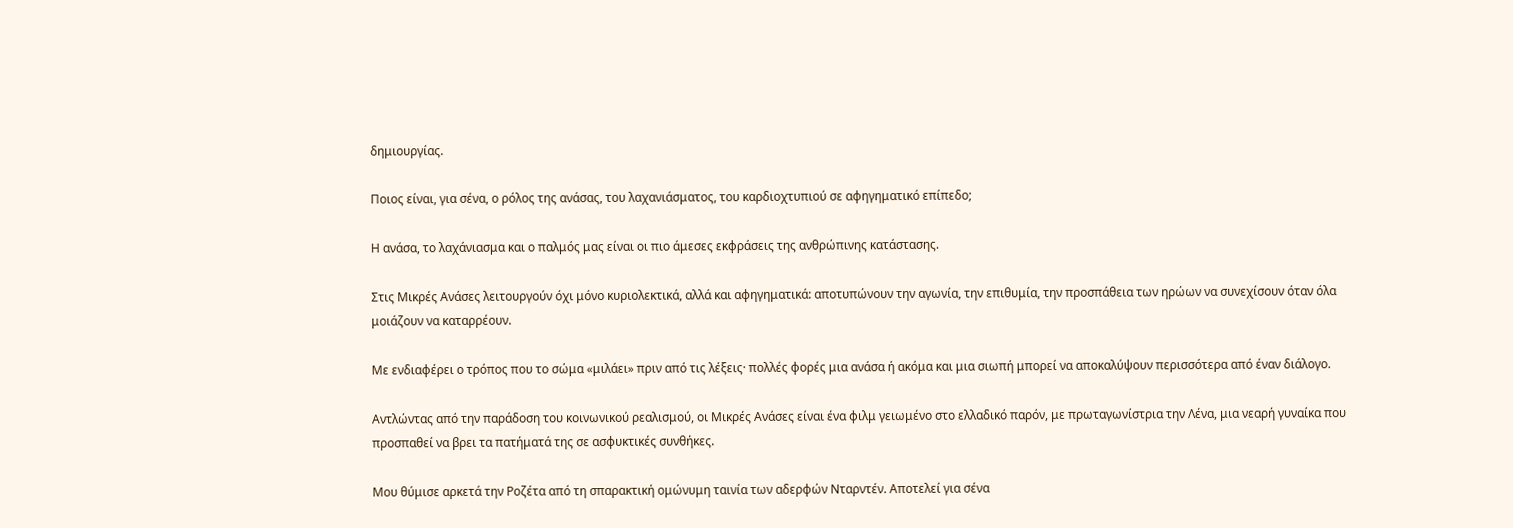δημιουργίας.

Ποιος είναι, για σένα, ο ρόλος της ανάσας, του λαχανιάσματος, του καρδιοχτυπιού σε αφηγηματικό επίπεδο;

Η ανάσα, το λαχάνιασμα και ο παλμός μας είναι οι πιο άμεσες εκφράσεις της ανθρώπινης κατάστασης.

Στις Μικρές Ανάσες λειτουργούν όχι μόνο κυριολεκτικά, αλλά και αφηγηματικά: αποτυπώνουν την αγωνία, την επιθυμία, την προσπάθεια των ηρώων να συνεχίσουν όταν όλα μοιάζουν να καταρρέουν.

Με ενδιαφέρει ο τρόπος που το σώμα «μιλάει» πριν από τις λέξεις· πολλές φορές μια ανάσα ή ακόμα και μια σιωπή μπορεί να αποκαλύψουν περισσότερα από έναν διάλογο.

Αντλώντας από την παράδοση του κοινωνικού ρεαλισμού, οι Μικρές Ανάσες είναι ένα φιλμ γειωμένο στο ελλαδικό παρόν, με πρωταγωνίστρια την Λένα, μια νεαρή γυναίκα που προσπαθεί να βρει τα πατήματά της σε ασφυκτικές συνθήκες.

Μου θύμισε αρκετά την Ροζέτα από τη σπαρακτική ομώνυμη ταινία των αδερφών Νταρντέν. Αποτελεί για σένα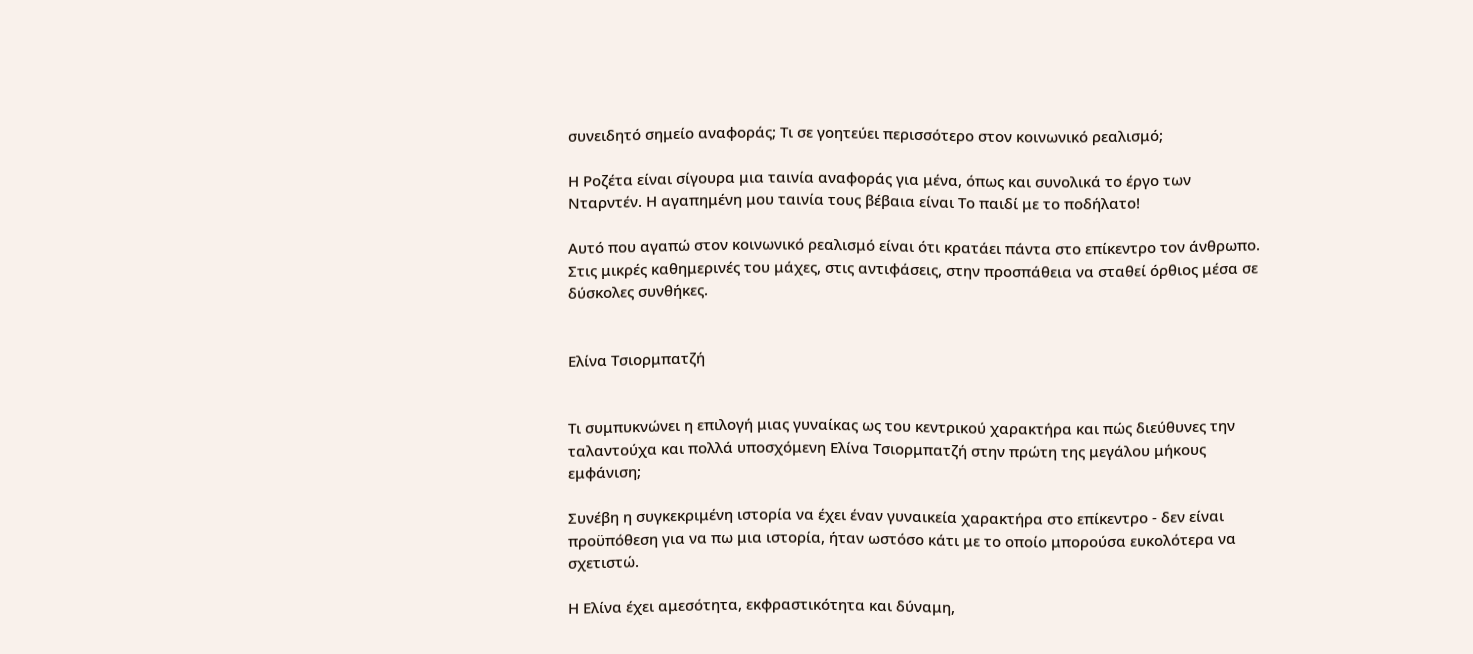συνειδητό σημείο αναφοράς; Τι σε γοητεύει περισσότερο στον κοινωνικό ρεαλισμό;

Η Ροζέτα είναι σίγουρα μια ταινία αναφοράς για μένα, όπως και συνολικά το έργο των Νταρντέν. Η αγαπημένη μου ταινία τους βέβαια είναι Το παιδί με το ποδήλατο!

Αυτό που αγαπώ στον κοινωνικό ρεαλισμό είναι ότι κρατάει πάντα στο επίκεντρο τον άνθρωπο. Στις μικρές καθημερινές του μάχες, στις αντιφάσεις, στην προσπάθεια να σταθεί όρθιος μέσα σε δύσκολες συνθήκες.


Ελίνα Τσιορμπατζή


Tι συμπυκνώνει η επιλογή μιας γυναίκας ως του κεντρικού χαρακτήρα και πώς διεύθυνες την ταλαντούχα και πολλά υποσχόμενη Ελίνα Τσιορμπατζή στην πρώτη της μεγάλου μήκους εμφάνιση;

Συνέβη η συγκεκριμένη ιστορία να έχει έναν γυναικεία χαρακτήρα στο επίκεντρο - δεν είναι προϋπόθεση για να πω μια ιστορία, ήταν ωστόσο κάτι με το οποίο μπορούσα ευκολότερα να σχετιστώ.

Η Ελίνα έχει αμεσότητα, εκφραστικότητα και δύναμη,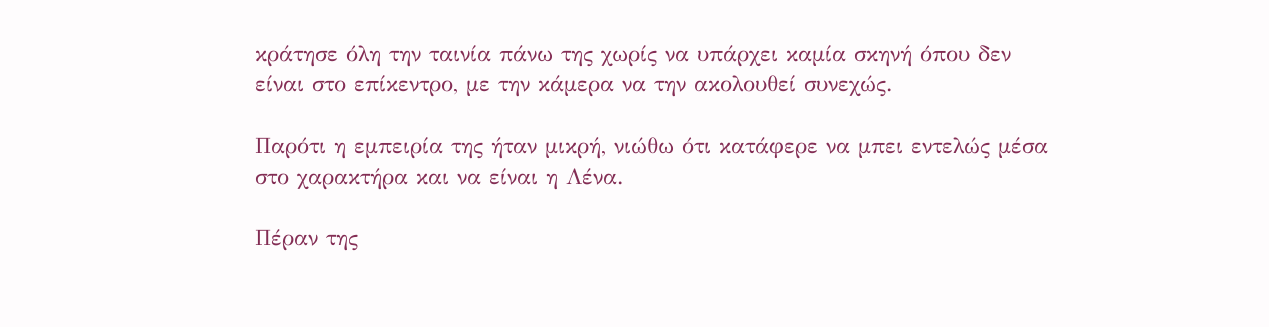κράτησε όλη την ταινία πάνω της χωρίς να υπάρχει καμία σκηνή όπου δεν είναι στο επίκεντρο, με την κάμερα να την ακολουθεί συνεχώς.

Παρότι η εμπειρία της ήταν μικρή, νιώθω ότι κατάφερε να μπει εντελώς μέσα στο χαρακτήρα και να είναι η Λένα.

Πέραν της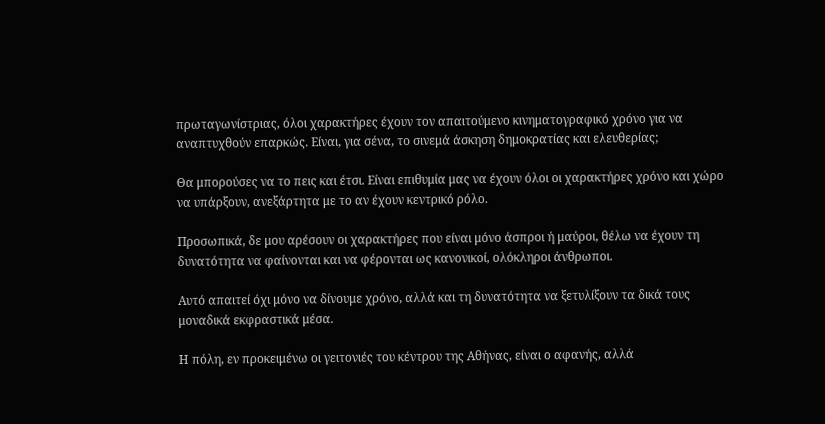πρωταγωνίστριας, όλοι χαρακτήρες έχουν τον απαιτούμενο κινηματογραφικό χρόνο για να αναπτυχθούν επαρκώς. Είναι, για σένα, το σινεμά άσκηση δημοκρατίας και ελευθερίας;

Θα μπορούσες να το πεις και έτσι. Είναι επιθυμία μας να έχουν όλοι οι χαρακτήρες χρόνο και χώρο να υπάρξουν, ανεξάρτητα με το αν έχουν κεντρικό ρόλο.

Προσωπικά, δε μου αρέσουν οι χαρακτήρες που είναι μόνο άσπροι ή μαύροι, θέλω να έχουν τη δυνατότητα να φαίνονται και να φέρονται ως κανονικοί, ολόκληροι άνθρωποι.

Αυτό απαιτεί όχι μόνο να δίνουμε χρόνο, αλλά και τη δυνατότητα να ξετυλίξουν τα δικά τους μοναδικά εκφραστικά μέσα.

Η πόλη, εν προκειμένω οι γειτονιές του κέντρου της Αθήνας, είναι ο αφανής, αλλά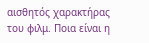αισθητός χαρακτήρας του φιλμ. Ποια είναι η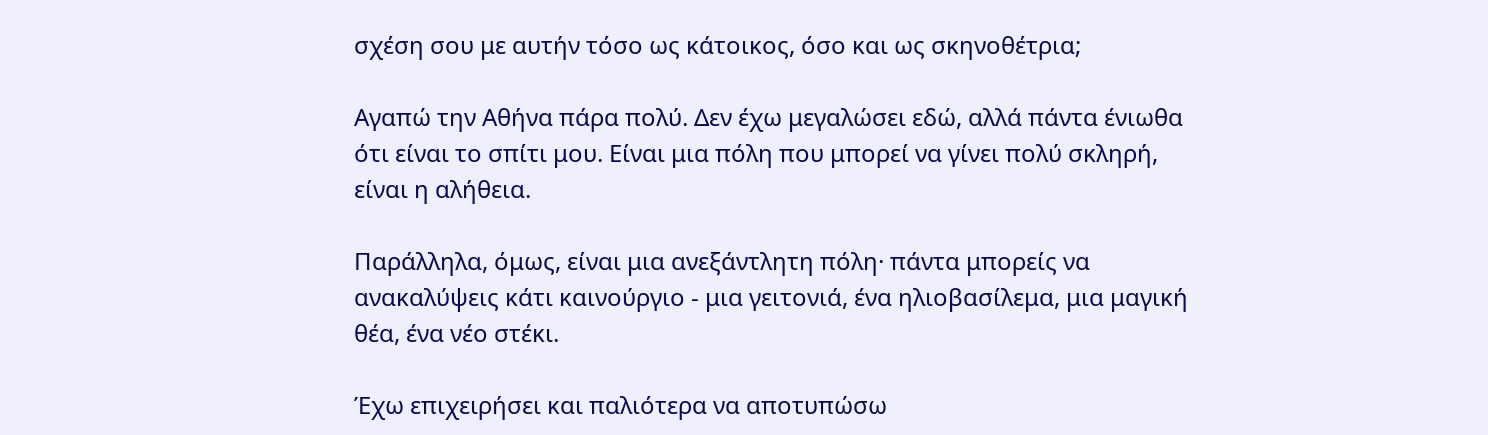σχέση σου με αυτήν τόσο ως κάτοικος, όσο και ως σκηνοθέτρια;

Αγαπώ την Αθήνα πάρα πολύ. Δεν έχω μεγαλώσει εδώ, αλλά πάντα ένιωθα ότι είναι το σπίτι μου. Είναι μια πόλη που μπορεί να γίνει πολύ σκληρή, είναι η αλήθεια.

Παράλληλα, όμως, είναι μια ανεξάντλητη πόλη· πάντα μπορείς να ανακαλύψεις κάτι καινούργιο - μια γειτονιά, ένα ηλιοβασίλεμα, μια μαγική θέα, ένα νέο στέκι.

Έχω επιχειρήσει και παλιότερα να αποτυπώσω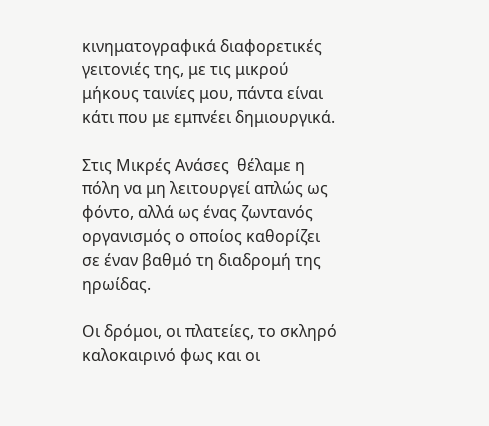κινηματογραφικά διαφορετικές γειτονιές της, με τις μικρού μήκους ταινίες μου, πάντα είναι κάτι που με εμπνέει δημιουργικά.

Στις Μικρές Ανάσες  θέλαμε η πόλη να μη λειτουργεί απλώς ως φόντο, αλλά ως ένας ζωντανός οργανισμός ο οποίος καθορίζει σε έναν βαθμό τη διαδρομή της ηρωίδας.

Οι δρόμοι, οι πλατείες, το σκληρό καλοκαιρινό φως και οι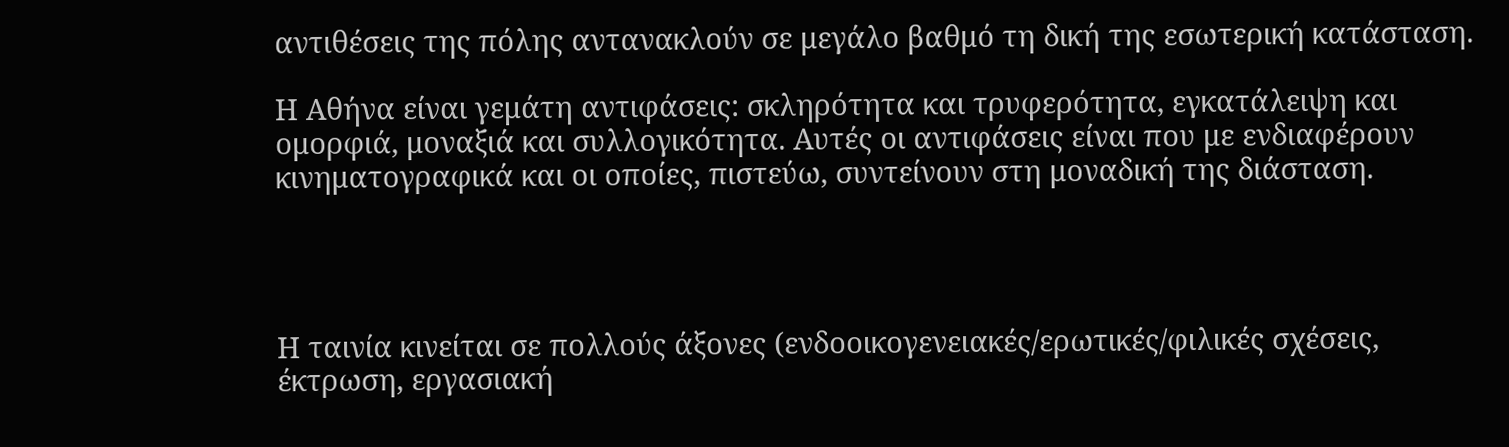αντιθέσεις της πόλης αντανακλούν σε μεγάλο βαθμό τη δική της εσωτερική κατάσταση.

Η Αθήνα είναι γεμάτη αντιφάσεις: σκληρότητα και τρυφερότητα, εγκατάλειψη και ομορφιά, μοναξιά και συλλογικότητα. Αυτές οι αντιφάσεις είναι που με ενδιαφέρουν κινηματογραφικά και οι οποίες, πιστεύω, συντείνουν στη μοναδική της διάσταση.




Η ταινία κινείται σε πολλούς άξονες (ενδοοικογενειακές/ερωτικές/φιλικές σχέσεις, έκτρωση, εργασιακή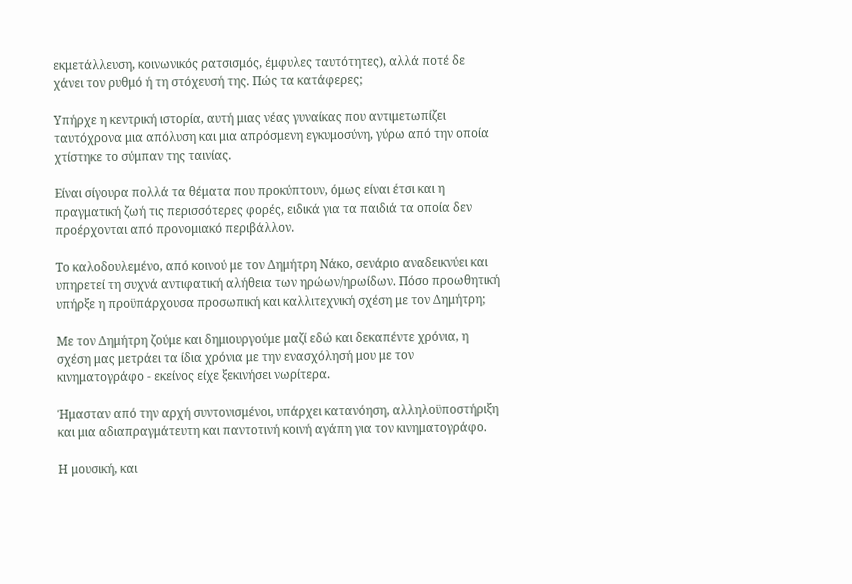εκμετάλλευση, κοινωνικός ρατσισμός, έμφυλες ταυτότητες), αλλά ποτέ δε χάνει τον ρυθμό ή τη στόχευσή της. Πώς τα κατάφερες;

Υπήρχε η κεντρική ιστορία, αυτή μιας νέας γυναίκας που αντιμετωπίζει ταυτόχρονα μια απόλυση και μια απρόσμενη εγκυμοσύνη, γύρω από την οποία χτίστηκε το σύμπαν της ταινίας.

Είναι σίγουρα πολλά τα θέματα που προκύπτουν, όμως είναι έτσι και η πραγματική ζωή τις περισσότερες φορές, ειδικά για τα παιδιά τα οποία δεν προέρχονται από προνομιακό περιβάλλον.

Το καλοδουλεμένο, από κοινού με τον Δημήτρη Νάκο, σενάριο αναδεικνύει και υπηρετεί τη συχνά αντιφατική αλήθεια των ηρώων/ηρωίδων. Πόσο προωθητική υπήρξε η προϋπάρχουσα προσωπική και καλλιτεχνική σχέση με τον Δημήτρη;

Με τον Δημήτρη ζούμε και δημιουργούμε μαζί εδώ και δεκαπέντε χρόνια, η σχέση μας μετράει τα ίδια χρόνια με την ενασχόλησή μου με τον κινηματογράφο - εκείνος είχε ξεκινήσει νωρίτερα.

Ήμασταν από την αρχή συντονισμένοι, υπάρχει κατανόηση, αλληλοϋποστήριξη και μια αδιαπραγμάτευτη και παντοτινή κοινή αγάπη για τον κινηματογράφο.

Η μουσική, και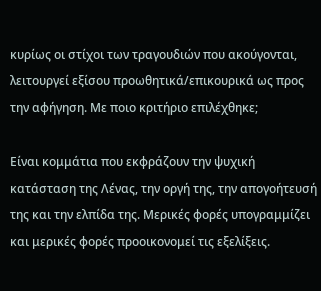κυρίως οι στίχοι των τραγουδιών που ακούγονται, λειτουργεί εξίσου προωθητικά/επικουρικά ως προς την αφήγηση. Με ποιo κριτήριο επιλέχθηκε;

Είναι κομμάτια που εκφράζουν την ψυχική κατάσταση της Λένας, την οργή της, την απογοήτευσή της και την ελπίδα της. Μερικές φορές υπογραμμίζει και μερικές φορές προοικονομεί τις εξελίξεις.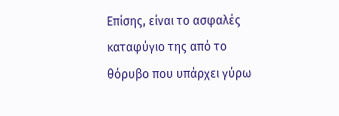Επίσης, είναι το ασφαλές καταφύγιο της από το θόρυβο που υπάρχει γύρω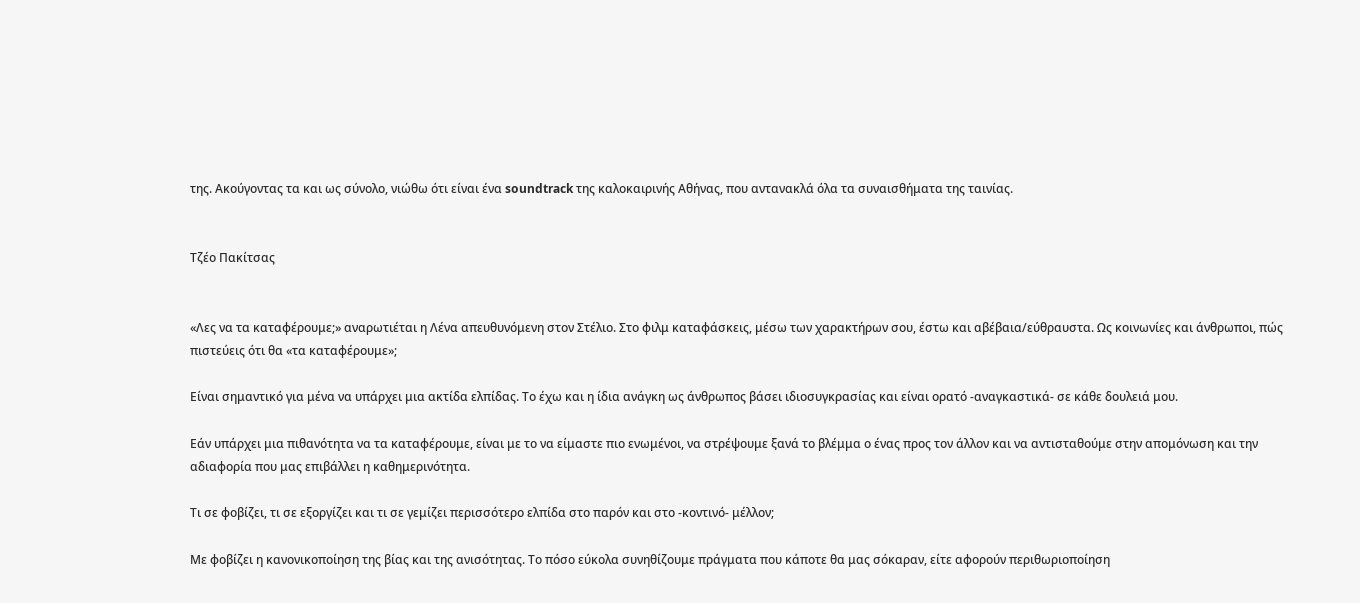της. Ακούγοντας τα και ως σύνολο, νιώθω ότι είναι ένα soundtrack της καλοκαιρινής Αθήνας, που αντανακλά όλα τα συναισθήματα της ταινίας.


Τζέο Πακίτσας


«Λες να τα καταφέρουμε;» αναρωτιέται η Λένα απευθυνόμενη στον Στέλιο. Στο φιλμ καταφάσκεις, μέσω των χαρακτήρων σου, έστω και αβέβαια/εύθραυστα. Ως κοινωνίες και άνθρωποι, πώς πιστεύεις ότι θα «τα καταφέρουμε»;

Είναι σημαντικό για μένα να υπάρχει μια ακτίδα ελπίδας. Το έχω και η ίδια ανάγκη ως άνθρωπος βάσει ιδιοσυγκρασίας και είναι ορατό -αναγκαστικά- σε κάθε δουλειά μου.

Εάν υπάρχει μια πιθανότητα να τα καταφέρουμε, είναι με το να είμαστε πιο ενωμένοι, να στρέψουμε ξανά το βλέμμα ο ένας προς τον άλλον και να αντισταθούμε στην απομόνωση και την αδιαφορία που μας επιβάλλει η καθημερινότητα.

Τι σε φοβίζει, τι σε εξοργίζει και τι σε γεμίζει περισσότερο ελπίδα στο παρόν και στο -κοντινό- μέλλον;

Με φοβίζει η κανονικοποίηση της βίας και της ανισότητας. Το πόσο εύκολα συνηθίζουμε πράγματα που κάποτε θα μας σόκαραν, είτε αφορούν περιθωριοποίηση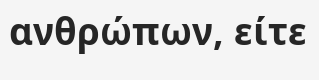ανθρώπων, είτε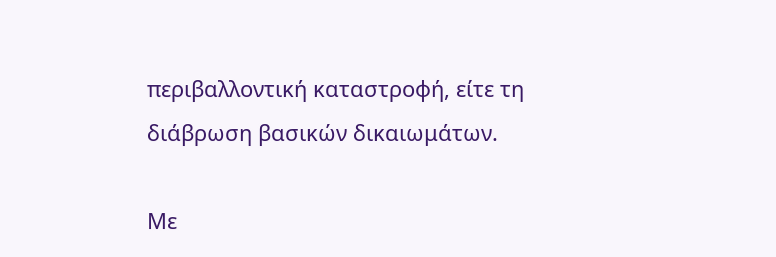περιβαλλοντική καταστροφή, είτε τη διάβρωση βασικών δικαιωμάτων.

Με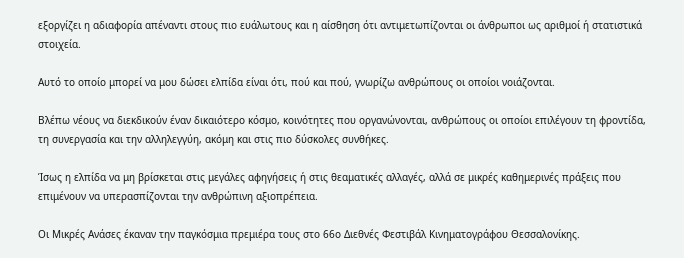εξοργίζει η αδιαφορία απέναντι στους πιο ευάλωτους και η αίσθηση ότι αντιμετωπίζονται οι άνθρωποι ως αριθμοί ή στατιστικά στοιχεία.

Αυτό το οποίο μπορεί να μου δώσει ελπίδα είναι ότι, πού και πού, γνωρίζω ανθρώπους οι οποίοι νοιάζονται.

Βλέπω νέους να διεκδικούν έναν δικαιότερο κόσμο, κοινότητες που οργανώνονται, ανθρώπους οι οποίοι επιλέγουν τη φροντίδα, τη συνεργασία και την αλληλεγγύη, ακόμη και στις πιο δύσκολες συνθήκες.

Ίσως η ελπίδα να μη βρίσκεται στις μεγάλες αφηγήσεις ή στις θεαματικές αλλαγές, αλλά σε μικρές καθημερινές πράξεις που επιμένουν να υπερασπίζονται την ανθρώπινη αξιοπρέπεια.

Οι Μικρές Ανάσες έκαναν την παγκόσμια πρεμιέρα τους στο 66ο Διεθνές Φεστιβάλ Κινηματογράφου Θεσσαλονίκης.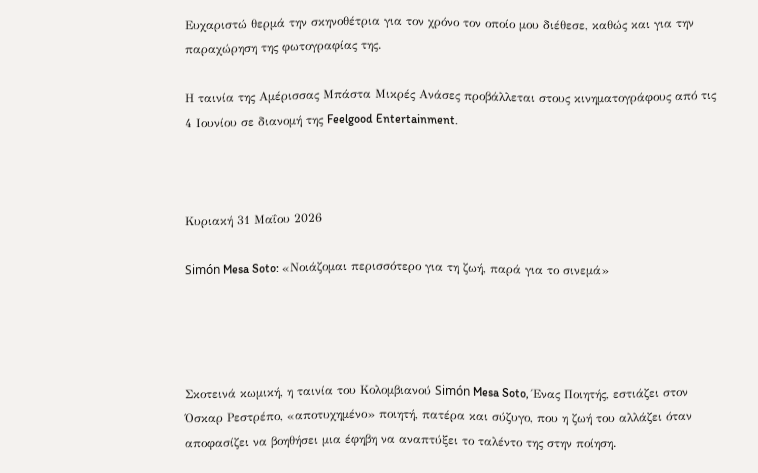Ευχαριστώ θερμά την σκηνοθέτρια για τον χρόνο τον οποίο μου διέθεσε, καθώς και για την παραχώρηση της φωτογραφίας της.

Η ταινία της Αμέρισσας Μπάστα Μικρές Ανάσες προβάλλεται στους κινηματογράφους από τις 4 Ιουνίου σε διανομή της Feelgood Entertainment.



Κυριακή 31 Μαΐου 2026

Simón Mesa Soto: «Νοιάζομαι περισσότερο για τη ζωή, παρά για το σινεμά»




Σκοτεινά κωμική, η ταινία του Κολομβιανού Simón Mesa Soto, Ένας Ποιητής, εστιάζει στον Όσκαρ Ρεστρέπο, «αποτυχημένο» ποιητή, πατέρα και σύζυγο, που η ζωή του αλλάζει όταν αποφασίζει να βοηθήσει μια έφηβη να αναπτύξει το ταλέντο της στην ποίηση.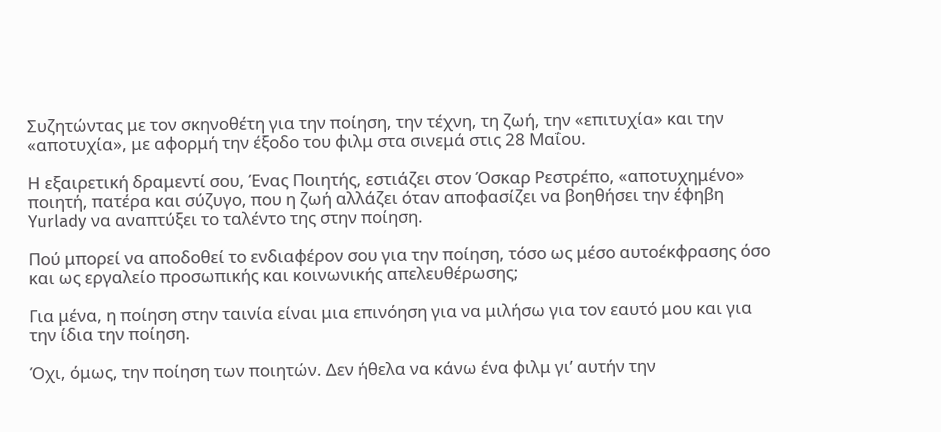Συζητώντας με τον σκηνοθέτη για την ποίηση, την τέχνη, τη ζωή, την «επιτυχία» και την «αποτυχία», με αφορμή την έξοδο του φιλμ στα σινεμά στις 28 Μαΐου.

Η εξαιρετική δραμεντί σου, Ένας Ποιητής, εστιάζει στον Όσκαρ Ρεστρέπο, «αποτυχημένο» ποιητή, πατέρα και σύζυγο, που η ζωή αλλάζει όταν αποφασίζει να βοηθήσει την έφηβη Yurlady να αναπτύξει το ταλέντο της στην ποίηση.

Πού μπορεί να αποδοθεί το ενδιαφέρον σου για την ποίηση, τόσο ως μέσο αυτοέκφρασης όσο και ως εργαλείο προσωπικής και κοινωνικής απελευθέρωσης;

Για μένα, η ποίηση στην ταινία είναι μια επινόηση για να μιλήσω για τον εαυτό μου και για την ίδια την ποίηση.

Όχι, όμως, την ποίηση των ποιητών. Δεν ήθελα να κάνω ένα φιλμ γι’ αυτήν την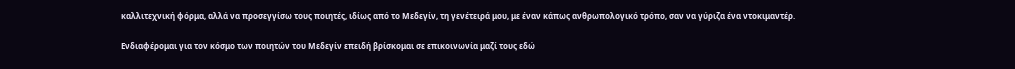καλλιτεχνική φόρμα, αλλά να προσεγγίσω τους ποιητές, ιδίως από το Μεδεγίν, τη γενέτειρά μου, με έναν κάπως ανθρωπολογικό τρόπο, σαν να γύριζα ένα ντοκιμαντέρ.

Ενδιαφέρομαι για τον κόσμο των ποιητών του Μεδεγίν επειδή βρίσκομαι σε επικοινωνία μαζί τους εδώ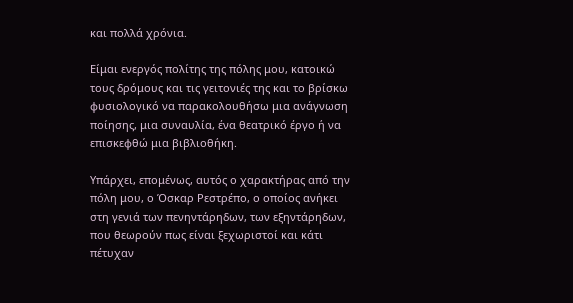και πολλά χρόνια.

Είμαι ενεργός πολίτης της πόλης μου, κατοικώ τους δρόμους και τις γειτονιές της και το βρίσκω φυσιολογικό να παρακολουθήσω μια ανάγνωση ποίησης, μια συναυλία, ένα θεατρικό έργο ή να επισκεφθώ μια βιβλιοθήκη.

Υπάρχει, επομένως, αυτός ο χαρακτήρας από την πόλη μου, ο Όσκαρ Ρεστρέπο, ο οποίος ανήκει στη γενιά των πενηντάρηδων, των εξηντάρηδων, που θεωρούν πως είναι ξεχωριστοί και κάτι πέτυχαν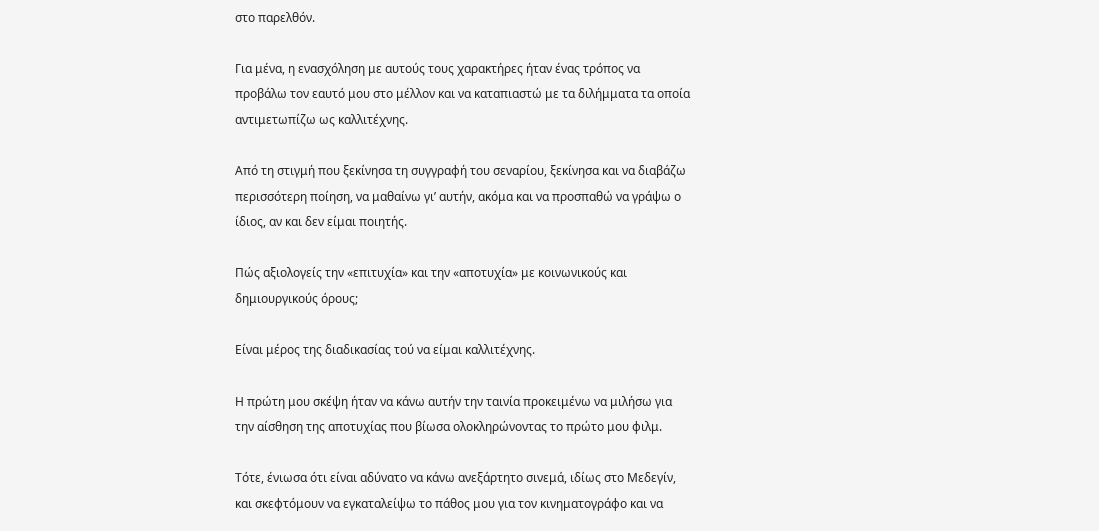στο παρελθόν.

Για μένα, η ενασχόληση με αυτούς τους χαρακτήρες ήταν ένας τρόπος να προβάλω τον εαυτό μου στο μέλλον και να καταπιαστώ με τα διλήμματα τα οποία αντιμετωπίζω ως καλλιτέχνης.

Από τη στιγμή που ξεκίνησα τη συγγραφή του σεναρίου, ξεκίνησα και να διαβάζω περισσότερη ποίηση, να μαθαίνω γι’ αυτήν, ακόμα και να προσπαθώ να γράψω ο ίδιος, αν και δεν είμαι ποιητής.

Πώς αξιολογείς την «επιτυχία» και την «αποτυχία» με κοινωνικούς και δημιουργικούς όρους;

Είναι μέρος της διαδικασίας τού να είμαι καλλιτέχνης.

Η πρώτη μου σκέψη ήταν να κάνω αυτήν την ταινία προκειμένω να μιλήσω για την αίσθηση της αποτυχίας που βίωσα ολοκληρώνοντας το πρώτο μου φιλμ.

Τότε, ένιωσα ότι είναι αδύνατο να κάνω ανεξάρτητο σινεμά, ιδίως στο Μεδεγίν, και σκεφτόμουν να εγκαταλείψω το πάθος μου για τον κινηματογράφο και να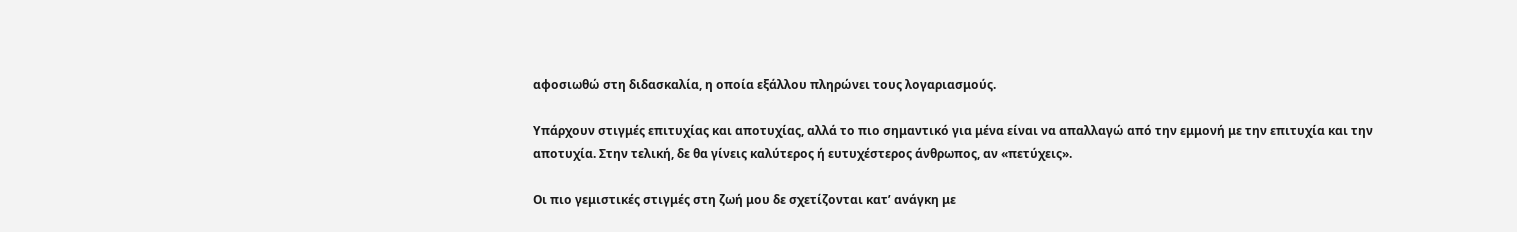αφοσιωθώ στη διδασκαλία, η οποία εξάλλου πληρώνει τους λογαριασμούς.

Υπάρχουν στιγμές επιτυχίας και αποτυχίας, αλλά το πιο σημαντικό για μένα είναι να απαλλαγώ από την εμμονή με την επιτυχία και την αποτυχία. Στην τελική, δε θα γίνεις καλύτερος ή ευτυχέστερος άνθρωπος, αν «πετύχεις».

Οι πιο γεμιστικές στιγμές στη ζωή μου δε σχετίζονται κατ’ ανάγκη με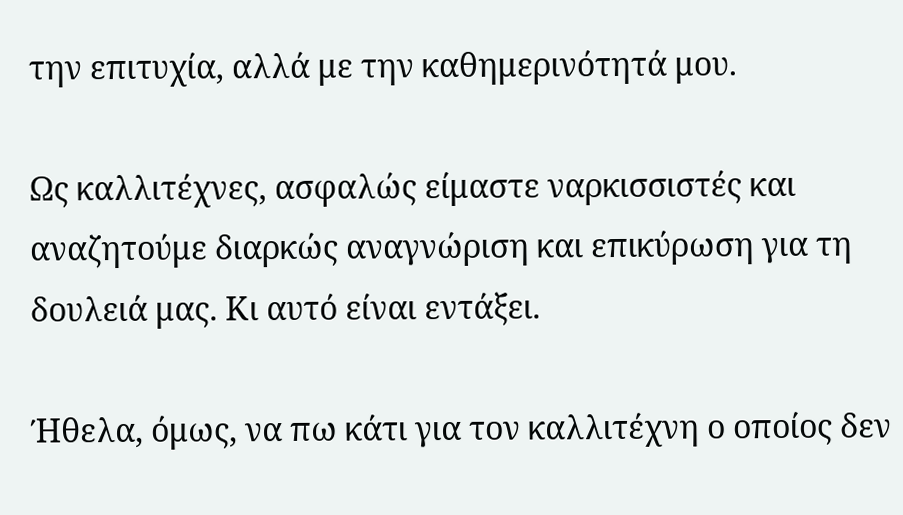την επιτυχία, αλλά με την καθημερινότητά μου.

Ως καλλιτέχνες, ασφαλώς είμαστε ναρκισσιστές και αναζητούμε διαρκώς αναγνώριση και επικύρωση για τη δουλειά μας. Κι αυτό είναι εντάξει.

Ήθελα, όμως, να πω κάτι για τον καλλιτέχνη ο οποίος δεν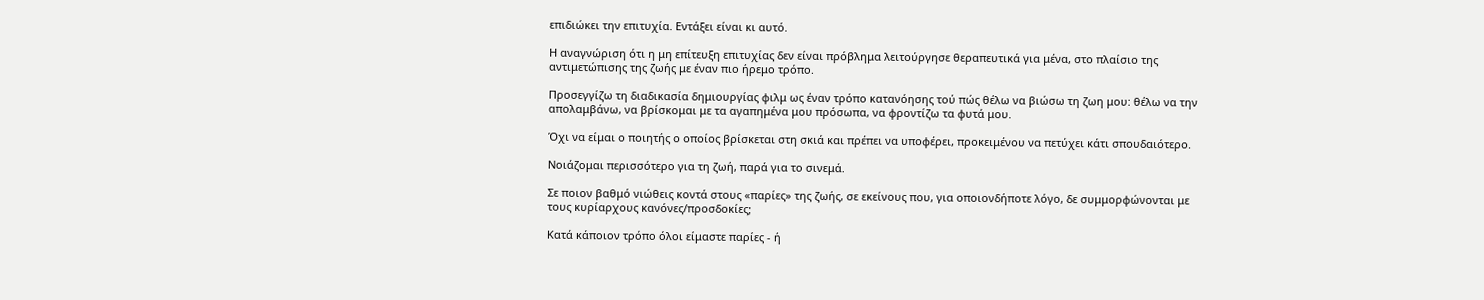επιδιώκει την επιτυχία. Εντάξει είναι κι αυτό.

Η αναγνώριση ότι η μη επίτευξη επιτυχίας δεν είναι πρόβλημα λειτούργησε θεραπευτικά για μένα, στο πλαίσιο της αντιμετώπισης της ζωής με έναν πιο ήρεμο τρόπο.

Προσεγγίζω τη διαδικασία δημιουργίας φιλμ ως έναν τρόπο κατανόησης τού πώς θέλω να βιώσω τη ζωη μου: θέλω να την απολαμβάνω, να βρίσκομαι με τα αγαπημένα μου πρόσωπα, να φροντίζω τα φυτά μου.

Όχι να είμαι ο ποιητής ο οποίος βρίσκεται στη σκιά και πρέπει να υποφέρει, προκειμένου να πετύχει κάτι σπουδαιότερο.

Νοιάζομαι περισσότερο για τη ζωή, παρά για το σινεμά.

Σε ποιον βαθμό νιώθεις κοντά στους «παρίες» της ζωής, σε εκείνους που, για οποιονδήποτε λόγο, δε συμμορφώνονται με τους κυρίαρχους κανόνες/προσδοκίες;

Kατά κάποιον τρόπο όλοι είμαστε παρίες - ή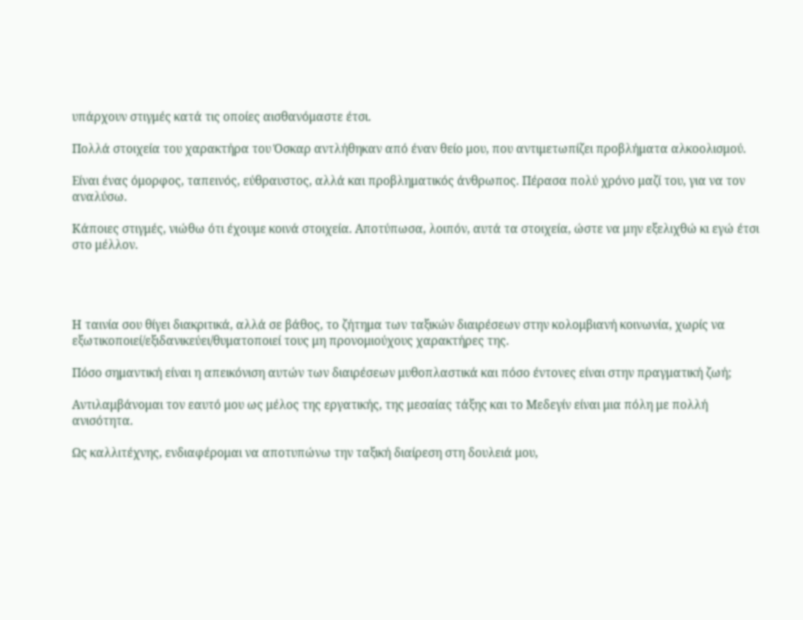υπάρχουν στιγμές κατά τις οποίες αισθανόμαστε έτσι.

Πολλά στοιχεία του χαρακτήρα του Όσκαρ αντλήθηκαν από έναν θείο μου, που αντιμετωπίζει προβλήματα αλκοολισμού.

Είναι ένας όμορφος, ταπεινός, εύθραυστος, αλλά και προβληματικός άνθρωπος. Πέρασα πολύ χρόνο μαζί του, για να τον αναλύσω.

Κάποιες στιγμές, νιώθω ότι έχουμε κοινά στοιχεία. Αποτύπωσα, λοιπόν, αυτά τα στοιχεία, ώστε να μην εξελιχθώ κι εγώ έτσι στο μέλλον.




Η ταινία σου θίγει διακριτικά, αλλά σε βάθος, το ζήτημα των ταξικών διαιρέσεων στην κολομβιανή κοινωνία, χωρίς να εξωτικοποιεί/εξιδανικεύει/θυματοποιεί τους μη προνομιούχους χαρακτήρες της.

Πόσο σημαντική είναι η απεικόνιση αυτών των διαιρέσεων μυθοπλαστικά και πόσο έντονες είναι στην πραγματική ζωή;

Αντιλαμβάνομαι τον εαυτό μου ως μέλος της εργατικής, της μεσαίας τάξης και το Μεδεγίν είναι μια πόλη με πολλή ανισότητα.

Ως καλλιτέχνης, ενδιαφέρομαι να αποτυπώνω την ταξική διαίρεση στη δουλειά μου,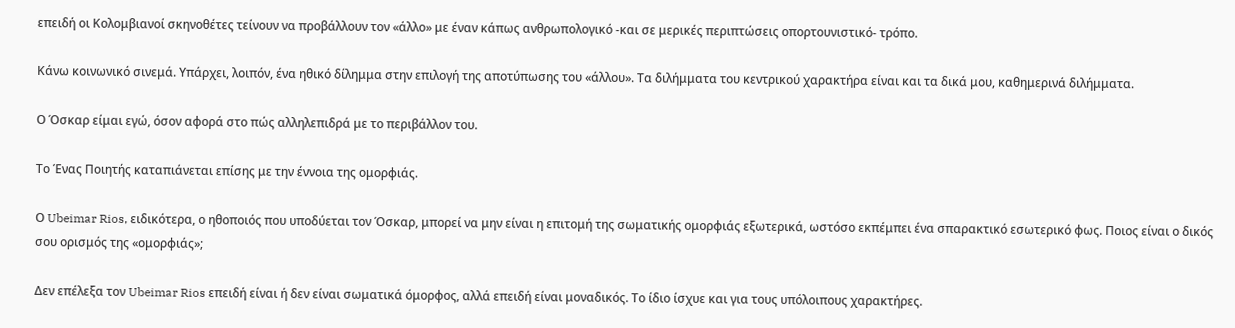επειδή οι Κολομβιανοί σκηνοθέτες τείνουν να προβάλλουν τον «άλλο» με έναν κάπως ανθρωπολογικό -και σε μερικές περιπτώσεις οπορτουνιστικό- τρόπο.

Κάνω κοινωνικό σινεμά. Υπάρχει, λοιπόν, ένα ηθικό δίλημμα στην επιλογή της αποτύπωσης του «άλλου». Τα διλήμματα του κεντρικού χαρακτήρα είναι και τα δικά μου, καθημερινά διλήμματα.

Ο Όσκαρ είμαι εγώ, όσον αφορά στο πώς αλληλεπιδρά με το περιβάλλον του.

Το Ένας Ποιητής καταπιάνεται επίσης με την έννοια της ομορφιάς.

Ο Ubeimar Rios, ειδικότερα, ο ηθοποιός που υποδύεται τον Όσκαρ, μπορεί να μην είναι η επιτομή της σωματικής ομορφιάς εξωτερικά, ωστόσο εκπέμπει ένα σπαρακτικό εσωτερικό φως. Ποιος είναι ο δικός σου ορισμός της «ομορφιάς»;

Δεν επέλεξα τον Ubeimar Rios επειδή είναι ή δεν είναι σωματικά όμορφος, αλλά επειδή είναι μοναδικός. Το ίδιο ίσχυε και για τους υπόλοιπους χαρακτήρες.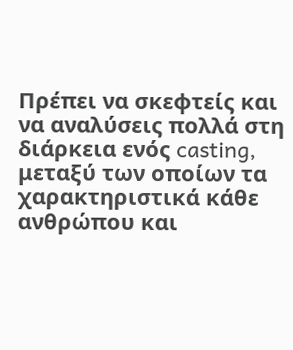Πρέπει να σκεφτείς και να αναλύσεις πολλά στη διάρκεια ενός casting, μεταξύ των οποίων τα χαρακτηριστικά κάθε ανθρώπου και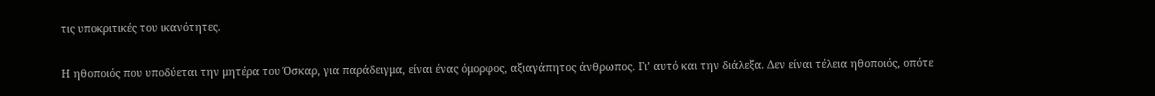τις υποκριτικές του ικανότητες.

Η ηθοποιός που υποδύεται την μητέρα του Όσκαρ, για παράδειγμα, είναι ένας όμορφος, αξιαγάπητος άνθρωπος. Γι’ αυτό και την διάλεξα. Δεν είναι τέλεια ηθοποιός, οπότε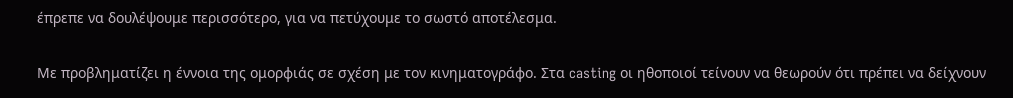έπρεπε να δουλέψουμε περισσότερο, για να πετύχουμε το σωστό αποτέλεσμα.

Με προβληματίζει η έννοια της ομορφιάς σε σχέση με τον κινηματογράφο. Στα casting οι ηθοποιοί τείνουν να θεωρούν ότι πρέπει να δείχνουν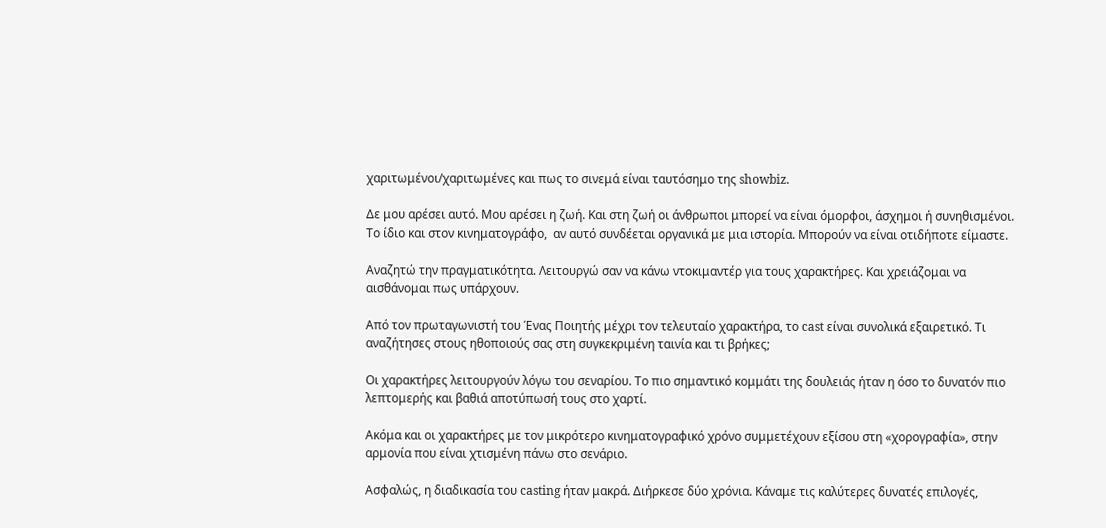χαριτωμένοι/χαριτωμένες και πως το σινεμά είναι ταυτόσημο της showbiz.

Δε μου αρέσει αυτό. Μου αρέσει η ζωή. Και στη ζωή οι άνθρωποι μπορεί να είναι όμορφοι, άσχημοι ή συνηθισμένοι. Το ίδιο και στον κινηματογράφο,  αν αυτό συνδέεται οργανικά με μια ιστορία. Μπορούν να είναι οτιδήποτε είμαστε.

Αναζητώ την πραγματικότητα. Λειτουργώ σαν να κάνω ντοκιμαντέρ για τους χαρακτήρες. Και χρειάζομαι να αισθάνομαι πως υπάρχουν.

Από τον πρωταγωνιστή του Ένας Ποιητής μέχρι τον τελευταίο χαρακτήρα, το cast είναι συνολικά εξαιρετικό. Τι αναζήτησες στους ηθοποιούς σας στη συγκεκριμένη ταινία και τι βρήκες;

Οι χαρακτήρες λειτουργούν λόγω του σεναρίου. Το πιο σημαντικό κομμάτι της δουλειάς ήταν η όσο το δυνατόν πιο  λεπτομερής και βαθιά αποτύπωσή τους στο χαρτί.

Ακόμα και οι χαρακτήρες με τον μικρότερο κινηματογραφικό χρόνο συμμετέχουν εξίσου στη «χορογραφία», στην αρμονία που είναι χτισμένη πάνω στο σενάριο.

Ασφαλώς, η διαδικασία του casting ήταν μακρά. Διήρκεσε δύο χρόνια. Κάναμε τις καλύτερες δυνατές επιλογές,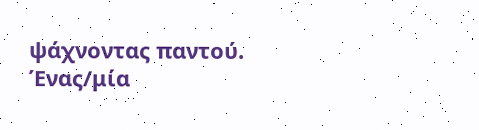ψάχνοντας παντού. Ένας/μία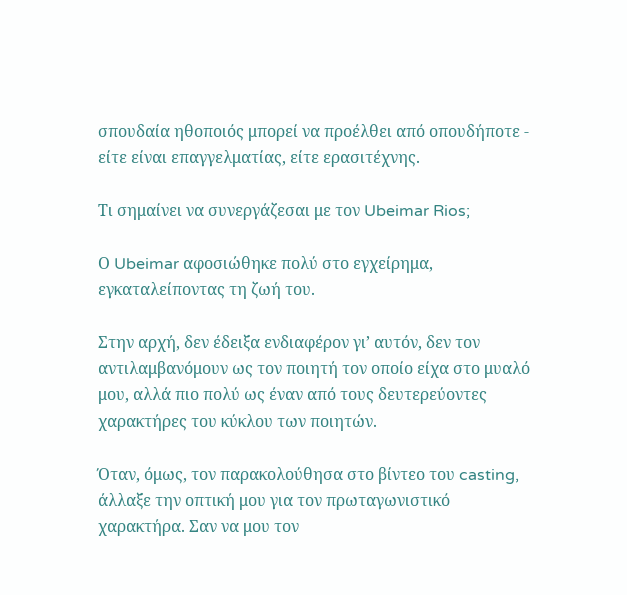σπουδαία ηθοποιός μπορεί να προέλθει από οπουδήποτε - είτε είναι επαγγελματίας, είτε ερασιτέχνης.

Τι σημαίνει να συνεργάζεσαι με τον Ubeimar Rios;

Ο Ubeimar αφοσιώθηκε πολύ στο εγχείρημα, εγκαταλείποντας τη ζωή του.

Στην αρχή, δεν έδειξα ενδιαφέρoν γι’ αυτόν, δεν τον αντιλαμβανόμουν ως τον ποιητή τον οποίο είχα στο μυαλό μου, αλλά πιο πολύ ως έναν από τους δευτερεύοντες χαρακτήρες του κύκλου των ποιητών.

Όταν, όμως, τον παρακολούθησα στο βίντεο του casting, άλλαξε την οπτική μου για τον πρωταγωνιστικό χαρακτήρα. Σαν να μου τον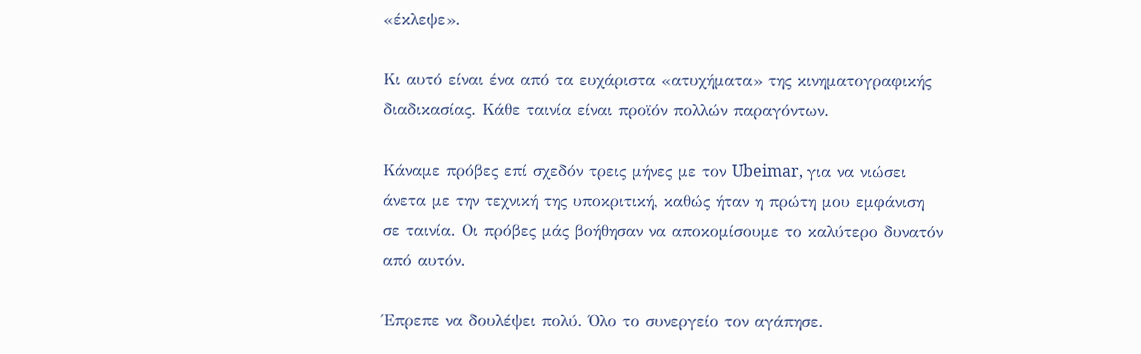«έκλεψε».

Κι αυτό είναι ένα από τα ευχάριστα «ατυχήματα» της κινηματογραφικής διαδικασίας. Κάθε ταινία είναι προϊόν πολλών παραγόντων.

Κάναμε πρόβες επί σχεδόν τρεις μήνες με τον Ubeimar, για να νιώσει άνετα με την τεχνική της υποκριτική, καθώς ήταν η πρώτη μου εμφάνιση σε ταινία. Οι πρόβες μάς βοήθησαν να αποκομίσουμε το καλύτερο δυνατόν από αυτόν.

Έπρεπε να δουλέψει πολύ. Όλο το συνεργείο τον αγάπησε.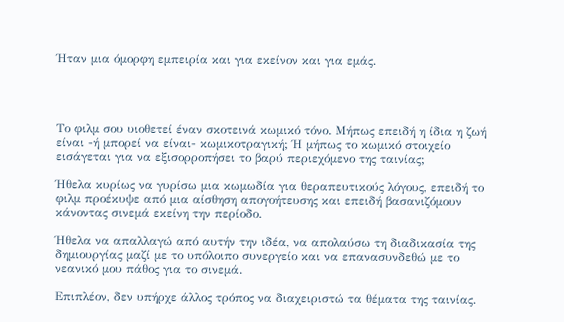Ήταν μια όμορφη εμπειρία και για εκείνον και για εμάς.




Το φιλμ σου υιοθετεί έναν σκοτεινά κωμικό τόνο. Μήπως επειδή η ίδια η ζωή είναι -ή μπορεί να είναι- κωμικοτραγική; Ή μήπως το κωμικό στοιχείο εισάγεται για να εξισορροπήσει το βαρύ περιεχόμενο της ταινίας;

Ήθελα κυρίως να γυρίσω μια κωμωδία για θεραπευτικούς λόγους, επειδή το φιλμ προέκυψε από μια αίσθηση απογοήτευσης και επειδή βασανιζόμουν κάνοντας σινεμά εκείνη την περίοδο.

Ήθελα να απαλλαγώ από αυτήν την ιδέα, να απολαύσω τη διαδικασία της δημιουργίας μαζί με το υπόλοιπο συνεργείο και να επανασυνδεθώ με το νεανικό μου πάθος για το σινεμά.

Επιπλέον, δεν υπήρχε άλλος τρόπος να διαχειριστώ τα θέματα της ταινίας.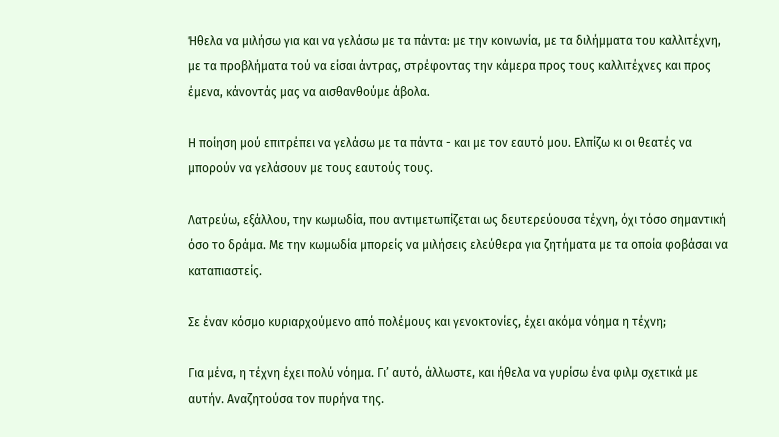Ήθελα να μιλήσω για και να γελάσω με τα πάντα: με την κοινωνία, με τα διλήμματα του καλλιτέχνη, με τα προβλήματα τού να είσαι άντρας, στρέφοντας την κάμερα προς τους καλλιτέχνες και προς έμενα, κάνοντάς μας να αισθανθούμε άβολα.

Η ποίηση μού επιτρέπει να γελάσω με τα πάντα - και με τον εαυτό μου. Ελπίζω κι οι θεατές να μπορούν να γελάσουν με τους εαυτούς τους.

Λατρεύω, εξάλλου, την κωμωδία, που αντιμετωπίζεται ως δευτερεύουσα τέχνη, όχι τόσο σημαντική όσο το δράμα. Με την κωμωδία μπορείς να μιλήσεις ελεύθερα για ζητήματα με τα οποία φοβάσαι να καταπιαστείς.

Σε έναν κόσμο κυριαρχούμενο από πολέμους και γενοκτονίες, έχει ακόμα νόημα η τέχνη;

Για μένα, η τέχνη έχει πολύ νόημα. Γι’ αυτό, άλλωστε, και ήθελα να γυρίσω ένα φιλμ σχετικά με αυτήν. Αναζητούσα τον πυρήνα της.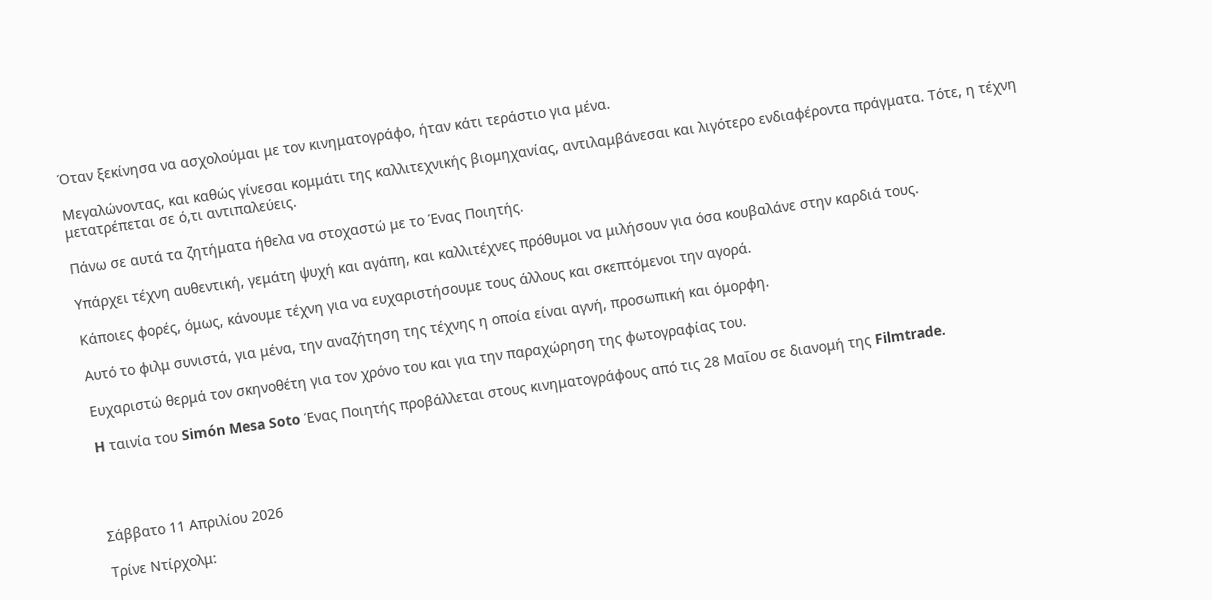Όταν ξεκίνησα να ασχολούμαι με τον κινηματογράφο, ήταν κάτι τεράστιο για μένα.

Μεγαλώνοντας, και καθώς γίνεσαι κομμάτι της καλλιτεχνικής βιομηχανίας, αντιλαμβάνεσαι και λιγότερο ενδιαφέροντα πράγματα. Τότε, η τέχνη μετατρέπεται σε ό,τι αντιπαλεύεις.

Πάνω σε αυτά τα ζητήματα ήθελα να στοχαστώ με το Ένας Ποιητής.

Υπάρχει τέχνη αυθεντική, γεμάτη ψυχή και αγάπη, και καλλιτέχνες πρόθυμοι να μιλήσουν για όσα κουβαλάνε στην καρδιά τους.

Κάποιες φορές, όμως, κάνουμε τέχνη για να ευχαριστήσουμε τους άλλους και σκεπτόμενοι την αγορά.

Αυτό το φιλμ συνιστά, για μένα, την αναζήτηση της τέχνης η οποία είναι αγνή, προσωπική και όμορφη.

Ευχαριστώ θερμά τον σκηνοθέτη για τον χρόνο του και για την παραχώρηση της φωτογραφίας του.

H ταινία του Simón Mesa Soto Ένας Ποιητής προβάλλεται στους κινηματογράφους από τις 28 Μαΐου σε διανομή της Filmtrade.




Σάββατο 11 Απριλίου 2026

Tρίνε Ντίρχολμ: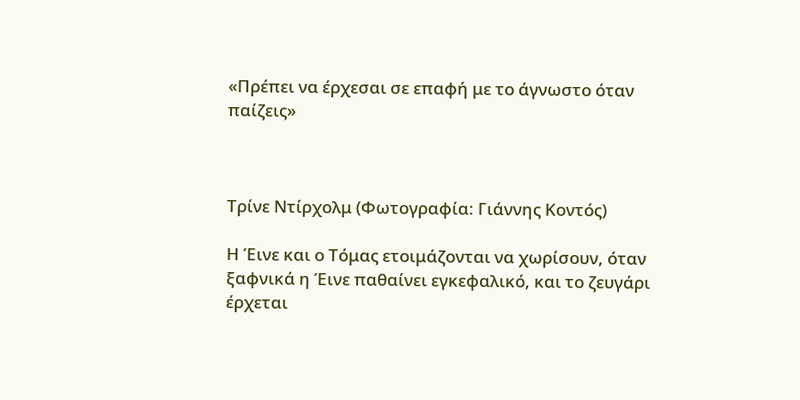«Πρέπει να έρχεσαι σε επαφή με το άγνωστο όταν παίζεις»



Τρίνε Ντίρχολμ (Φωτογραφία: Γιάννης Κοντός)

Η Έινε και ο Τόμας ετοιμάζονται να χωρίσουν, όταν ξαφνικά η Έινε παθαίνει εγκεφαλικό, και το ζευγάρι έρχεται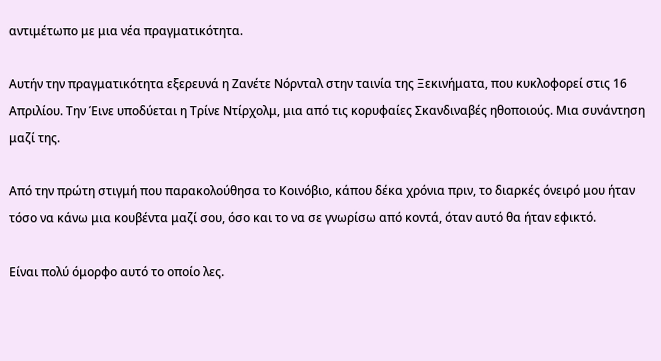αντιμέτωπο με μια νέα πραγματικότητα.

Αυτήν την πραγματικότητα εξερευνά η Ζανέτε Νόρνταλ στην ταινία της Ξεκινήματα, που κυκλοφορεί στις 16 Απριλίου. Την Έινε υποδύεται η Τρίνε Ντίρχολμ, μια από τις κορυφαίες Σκανδιναβές ηθοποιούς. Μια συνάντηση μαζί της.

Από την πρώτη στιγμή που παρακολούθησα το Κοινόβιο, κάπου δέκα χρόνια πριν, το διαρκές όνειρό μου ήταν τόσο να κάνω μια κουβέντα μαζί σου, όσο και το να σε γνωρίσω από κοντά, όταν αυτό θα ήταν εφικτό.

Είναι πολύ όμορφο αυτό το οποίο λες.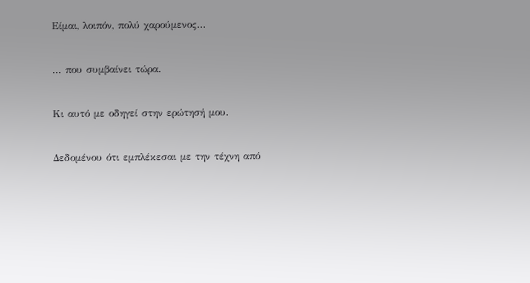Είμαι, λοιπόν, πολύ χαρούμενος...

... που συμβαίνει τώρα.

Κι αυτό με οδηγεί στην ερώτησή μου.

Δεδομένου ότι εμπλέκεσαι με την τέχνη από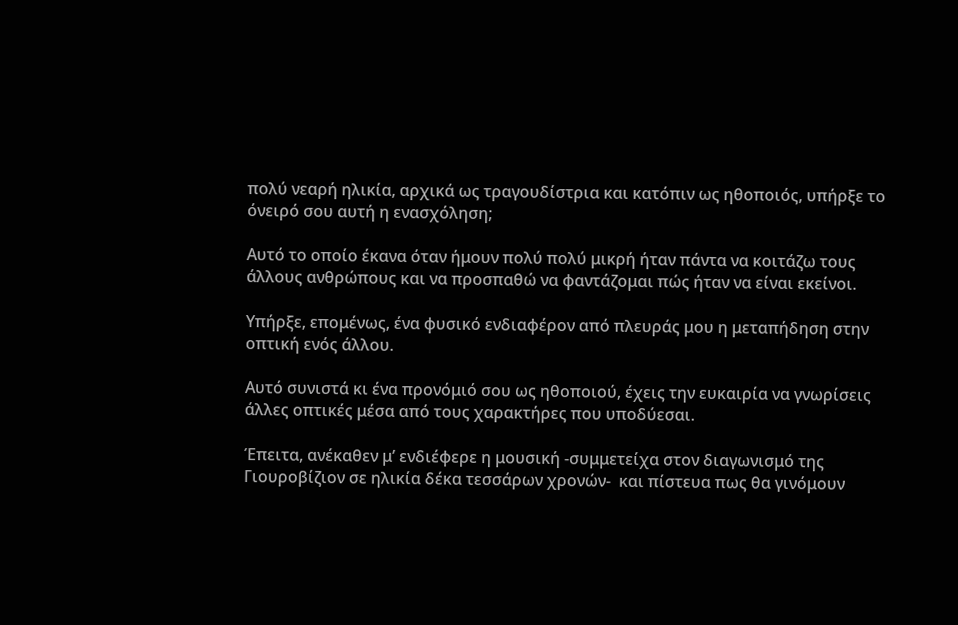πολύ νεαρή ηλικία, αρχικά ως τραγουδίστρια και κατόπιν ως ηθοποιός, υπήρξε το όνειρό σου αυτή η ενασχόληση;

Αυτό το οποίο έκανα όταν ήμουν πολύ πολύ μικρή ήταν πάντα να κοιτάζω τους άλλους ανθρώπους και να προσπαθώ να φαντάζομαι πώς ήταν να είναι εκείνοι.

Υπήρξε, επομένως, ένα φυσικό ενδιαφέρον από πλευράς μου η μεταπήδηση στην οπτική ενός άλλου.

Αυτό συνιστά κι ένα προνόμιό σου ως ηθοποιού, έχεις την ευκαιρία να γνωρίσεις άλλες οπτικές μέσα από τους χαρακτήρες που υποδύεσαι.

Έπειτα, ανέκαθεν μ’ ενδιέφερε η μουσική -συμμετείχα στον διαγωνισμό της Γιουροβίζιον σε ηλικία δέκα τεσσάρων χρονών-  και πίστευα πως θα γινόμουν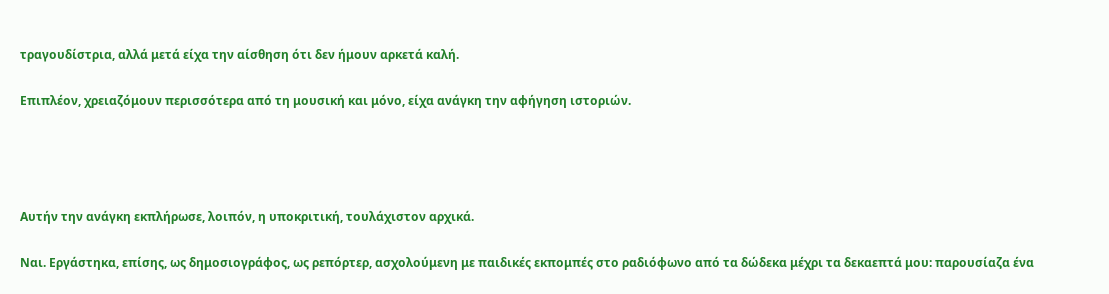τραγουδίστρια, αλλά μετά είχα την αίσθηση ότι δεν ήμουν αρκετά καλή.

Επιπλέον, χρειαζόμουν περισσότερα από τη μουσική και μόνο, είχα ανάγκη την αφήγηση ιστοριών.




Αυτήν την ανάγκη εκπλήρωσε, λοιπόν, η υποκριτική, τουλάχιστον αρχικά.

Ναι. Εργάστηκα, επίσης, ως δημοσιογράφος, ως ρεπόρτερ, ασχολούμενη με παιδικές εκπομπές στο ραδιόφωνο από τα δώδεκα μέχρι τα δεκαεπτά μου: παρουσίαζα ένα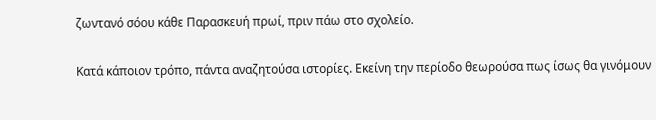ζωντανό σόου κάθε Παρασκευή πρωί, πριν πάω στο σχολείο.

Κατά κάποιον τρόπο, πάντα αναζητούσα ιστορίες. Εκείνη την περίοδο θεωρούσα πως ίσως θα γινόμουν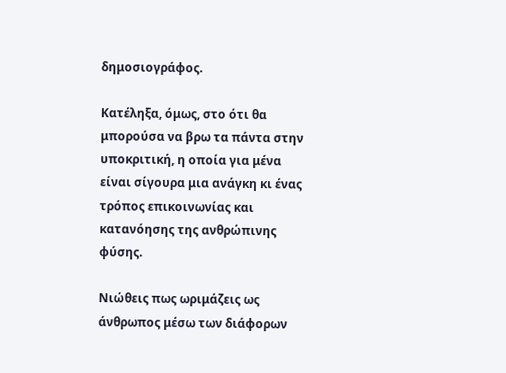δημοσιογράφος.

Κατέληξα, όμως, στο ότι θα μπορούσα να βρω τα πάντα στην υποκριτική, η οποία για μένα είναι σίγουρα μια ανάγκη κι ένας τρόπος επικοινωνίας και κατανόησης της ανθρώπινης φύσης.

Νιώθεις πως ωριμάζεις ως άνθρωπος μέσω των διάφορων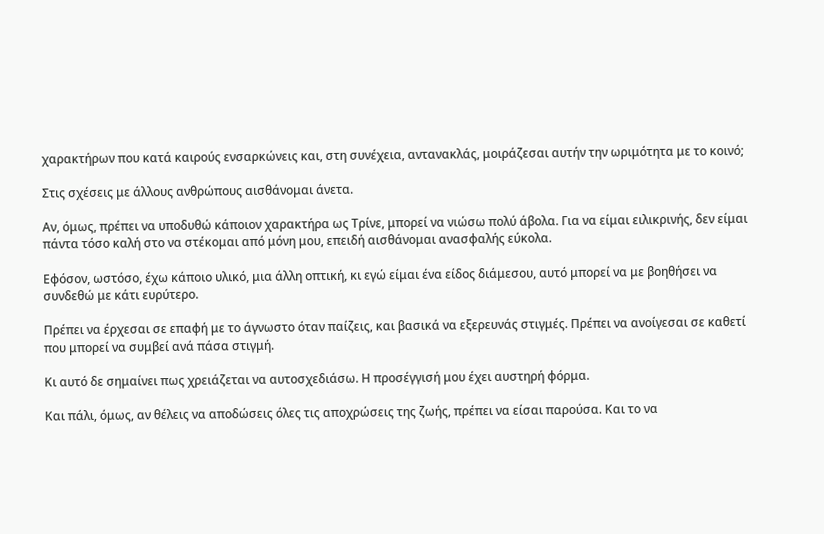χαρακτήρων που κατά καιρούς ενσαρκώνεις και, στη συνέχεια, αντανακλάς, μοιράζεσαι αυτήν την ωριμότητα με το κοινό;

Στις σχέσεις με άλλους ανθρώπους αισθάνομαι άνετα.

Αν, όμως, πρέπει να υποδυθώ κάποιον χαρακτήρα ως Τρίνε, μπορεί να νιώσω πολύ άβολα. Για να είμαι ειλικρινής, δεν είμαι πάντα τόσο καλή στο να στέκομαι από μόνη μου, επειδή αισθάνομαι ανασφαλής εύκολα.

Εφόσον, ωστόσο, έχω κάποιο υλικό, μια άλλη οπτική, κι εγώ είμαι ένα είδος διάμεσου, αυτό μπορεί να με βοηθήσει να συνδεθώ με κάτι ευρύτερο.

Πρέπει να έρχεσαι σε επαφή με το άγνωστο όταν παίζεις, και βασικά να εξερευνάς στιγμές. Πρέπει να ανοίγεσαι σε καθετί που μπορεί να συμβεί ανά πάσα στιγμή.

Κι αυτό δε σημαίνει πως χρειάζεται να αυτοσχεδιάσω. Η προσέγγισή μου έχει αυστηρή φόρμα.

Και πάλι, όμως, αν θέλεις να αποδώσεις όλες τις αποχρώσεις της ζωής, πρέπει να είσαι παρούσα. Και το να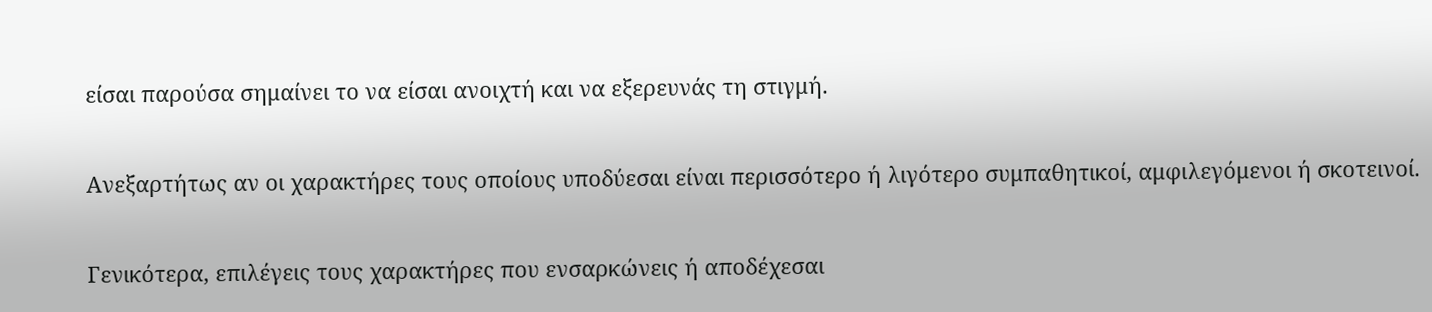είσαι παρούσα σημαίνει το να είσαι ανοιχτή και να εξερευνάς τη στιγμή.

Ανεξαρτήτως αν οι χαρακτήρες τους οποίους υποδύεσαι είναι περισσότερο ή λιγότερο συμπαθητικοί, αμφιλεγόμενοι ή σκοτεινοί.

Γενικότερα, επιλέγεις τους χαρακτήρες που ενσαρκώνεις ή αποδέχεσαι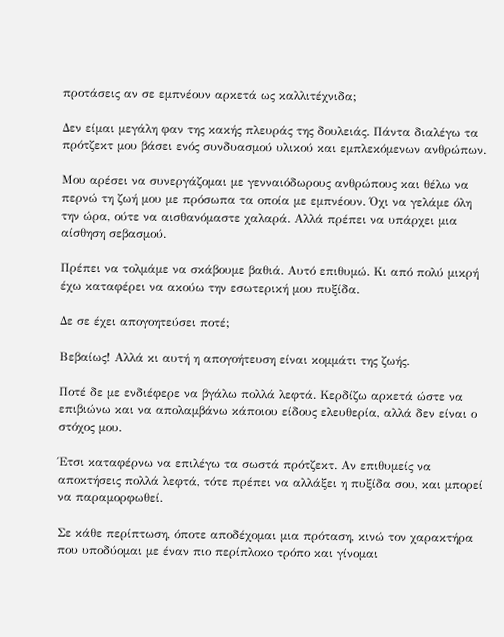προτάσεις αν σε εμπνέουν αρκετά ως καλλιτέχνιδα;

Δεν είμαι μεγάλη φαν της κακής πλευράς της δουλειάς. Πάντα διαλέγω τα πρότζεκτ μου βάσει ενός συνδυασμού υλικού και εμπλεκόμενων ανθρώπων.

Μου αρέσει να συνεργάζομαι με γενναιόδωρους ανθρώπους και θέλω να περνώ τη ζωή μου με πρόσωπα τα οποία με εμπνέουν. Όχι να γελάμε όλη την ώρα, ούτε να αισθανόμαστε χαλαρά. Αλλά πρέπει να υπάρχει μια αίσθηση σεβασμού.

Πρέπει να τολμάμε να σκάβουμε βαθιά. Αυτό επιθυμώ. Κι από πολύ μικρή έχω καταφέρει να ακούω την εσωτερική μου πυξίδα.

Δε σε έχει απογοητεύσει ποτέ;

Βεβαίως! Αλλά κι αυτή η απογοήτευση είναι κομμάτι της ζωής.

Ποτέ δε με ενδιέφερε να βγάλω πολλά λεφτά. Κερδίζω αρκετά ώστε να επιβιώνω και να απολαμβάνω κάποιου είδους ελευθερία, αλλά δεν είναι ο στόχος μου.

Έτσι καταφέρνω να επιλέγω τα σωστά πρότζεκτ. Αν επιθυμείς να αποκτήσεις πολλά λεφτά, τότε πρέπει να αλλάξει η πυξίδα σου, και μπορεί να παραμορφωθεί.

Σε κάθε περίπτωση, όποτε αποδέχομαι μια πρόταση, κινώ τον χαρακτήρα που υποδύομαι με έναν πιο περίπλοκο τρόπο και γίνομαι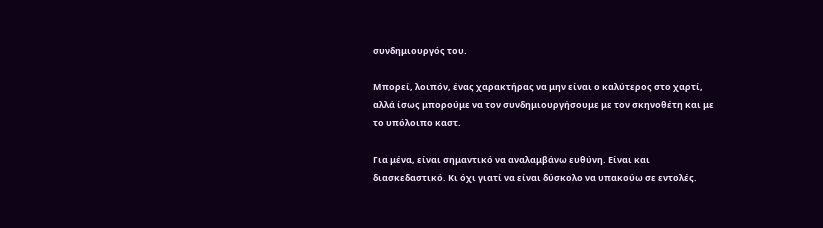συνδημιουργός του.

Μπορεί, λοιπόν, ένας χαρακτήρας να μην είναι ο καλύτερος στο χαρτί, αλλά ίσως μπορούμε να τον συνδημιουργήσουμε με τον σκηνοθέτη και με το υπόλοιπο καστ.

Για μένα, είναι σημαντικό να αναλαμβάνω ευθύνη. Είναι και διασκεδαστικό. Κι όχι γιατί να είναι δύσκολο να υπακούω σε εντολές.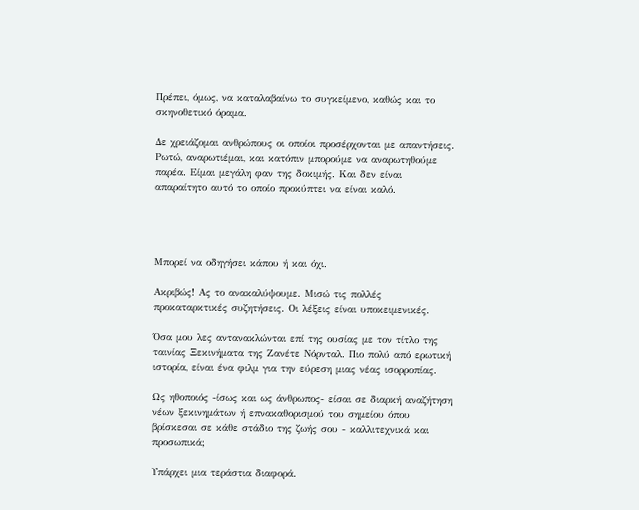Πρέπει, όμως, να καταλαβαίνω το συγκείμενο, καθώς και το σκηνοθετικό όραμα.

Δε χρειάζομαι ανθρώπους οι οποίοι προσέρχονται με απαντήσεις. Ρωτώ, αναρωτιέμαι, και κατόπιν μπορούμε να αναρωτηθούμε παρέα. Είμαι μεγάλη φαν της δοκιμής. Και δεν είναι απαραίτητο αυτό το οποίο προκύπτει να είναι καλό.




Μπορεί να οδηγήσει κάπου ή και όχι.

Ακριβώς! Ας το ανακαλύψουμε. Μισώ τις πολλές προκαταρκτικές συζητήσεις. Οι λέξεις είναι υποκειμενικές.

Όσα μου λες αντανακλώνται επί της ουσίας με τον τίτλο της ταινίας Ξεκινήματα της Ζανέτε Νόρνταλ. Πιο πολύ από ερωτική ιστορία, είναι ένα φιλμ για την εύρεση μιας νέας ισορροπίας.

Ως ηθοποιός -ίσως και ως άνθρωπος- είσαι σε διαρκή αναζήτηση νέων ξεκινημάτων ή επνακαθορισμού του σημείου όπου βρίσκεσαι σε κάθε στάδιο της ζωής σου - καλλιτεχνικά και προσωπικά;

Υπάρχει μια τεράστια διαφορά.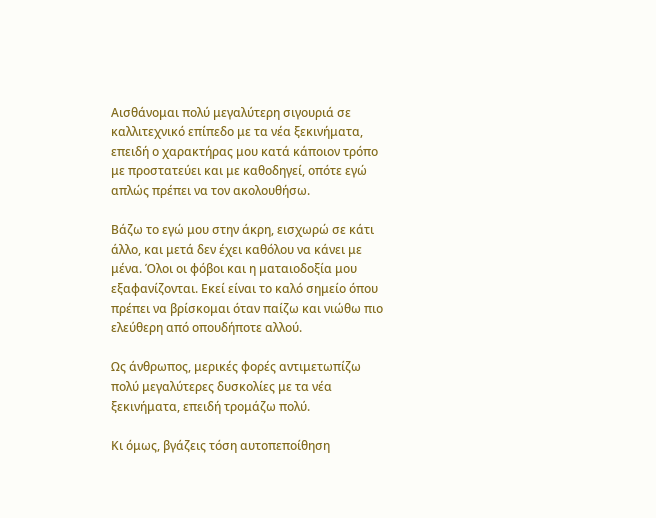Αισθάνομαι πολύ μεγαλύτερη σιγουριά σε καλλιτεχνικό επίπεδο με τα νέα ξεκινήματα, επειδή ο χαρακτήρας μου κατά κάποιον τρόπο με προστατεύει και με καθοδηγεί, οπότε εγώ απλώς πρέπει να τον ακολουθήσω.

Βάζω το εγώ μου στην άκρη, εισχωρώ σε κάτι άλλο, και μετά δεν έχει καθόλου να κάνει με μένα. Όλοι οι φόβοι και η ματαιοδοξία μου εξαφανίζονται. Εκεί είναι το καλό σημείο όπου πρέπει να βρίσκομαι όταν παίζω και νιώθω πιο ελεύθερη από οπουδήποτε αλλού.

Ως άνθρωπος, μερικές φορές αντιμετωπίζω πολύ μεγαλύτερες δυσκολίες με τα νέα ξεκινήματα, επειδή τρομάζω πολύ.

Κι όμως, βγάζεις τόση αυτοπεποίθηση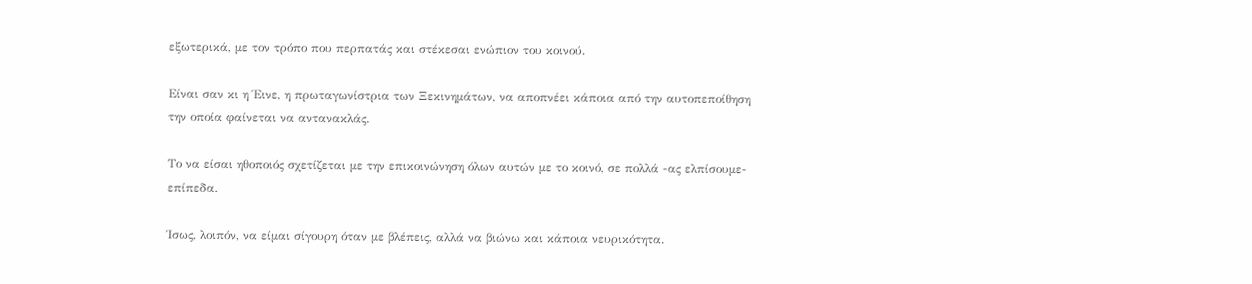εξωτερικά, με τον τρόπο που περπατάς και στέκεσαι ενώπιον του κοινού.

Είναι σαν κι η Έινε, η πρωταγωνίστρια των Ξεκινημάτων, να αποπνέει κάποια από την αυτοπεποίθηση την οποία φαίνεται να αντανακλάς.

Το να είσαι ηθοποιός σχετίζεται με την επικοινώνηση όλων αυτών με το κοινό, σε πολλά -ας ελπίσουμε- επίπεδα.

Ίσως, λοιπόν, να είμαι σίγουρη όταν με βλέπεις, αλλά να βιώνω και κάποια νευρικότητα.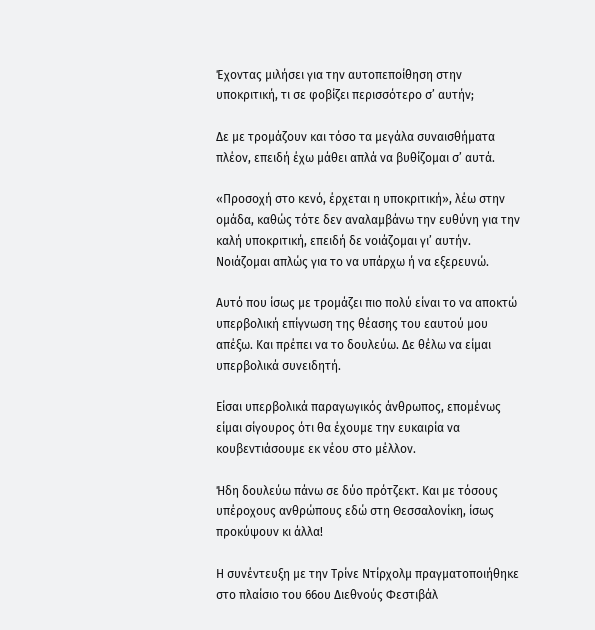Έχοντας μιλήσει για την αυτοπεποίθηση στην υποκριτική, τι σε φοβίζει περισσότερο σ’ αυτήν;

Δε με τρομάζουν και τόσο τα μεγάλα συναισθήματα πλέον, επειδή έχω μάθει απλά να βυθίζομαι σ’ αυτά.

«Προσοχή στο κενό, έρχεται η υποκριτική», λέω στην ομάδα, καθώς τότε δεν αναλαμβάνω την ευθύνη για την καλή υποκριτική, επειδή δε νοιάζομαι γι’ αυτήν. Νοιάζομαι απλώς για το να υπάρχω ή να εξερευνώ.

Αυτό που ίσως με τρομάζει πιο πολύ είναι το να αποκτώ υπερβολική επίγνωση της θέασης του εαυτού μου απέξω. Και πρέπει να το δουλεύω. Δε θέλω να είμαι υπερβολικά συνειδητή.

Είσαι υπερβολικά παραγωγικός άνθρωπος, επομένως είμαι σίγουρος ότι θα έχουμε την ευκαιρία να κουβεντιάσουμε εκ νέου στο μέλλον.

Ήδη δουλεύω πάνω σε δύο πρότζεκτ. Και με τόσους υπέροχους ανθρώπους εδώ στη Θεσσαλονίκη, ίσως προκύψουν κι άλλα!

Η συνέντευξη με την Τρίνε Ντίρχολμ πραγματοποιήθηκε στο πλαίσιο του 66ου Διεθνούς Φεστιβάλ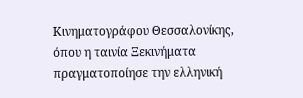Κινηματογράφου Θεσσαλονίκης, όπου η ταινία Ξεκινήματα πραγματοποίησε την ελληνική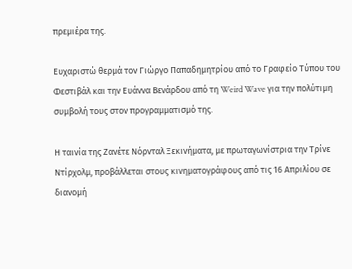πρεμιέρα της.

Ευχαριστώ θερμά τον Γιώργο Παπαδημητρίου από το Γραφείο Τύπου του Φεστιβάλ και την Ευάννα Βενάρδου από τη Weird Wave για την πολύτιμη συμβολή τους στον προγραμματισμό της.

Η ταινία της Ζανέτε Νόρνταλ Ξεκινήματα, με πρωταγωνίστρια την Τρίνε Ντίρχολμ, προβάλλεται στους κινηματογράφους από τις 16 Απριλίου σε διανομή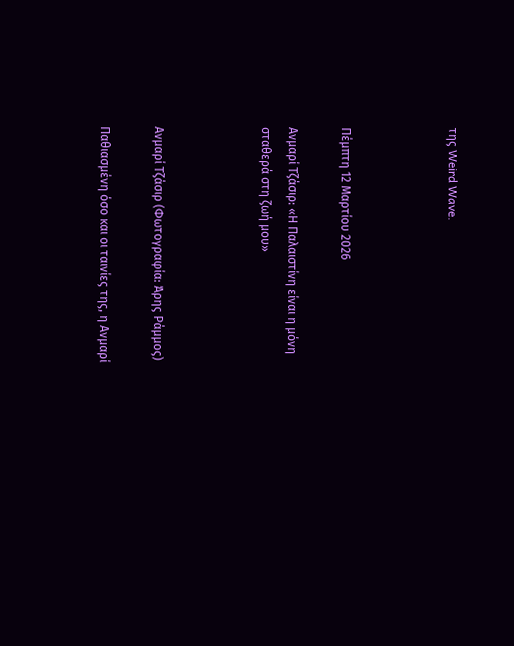της Weird Wave.



Πέμπτη 12 Μαρτίου 2026

Ανμαρί Τζάσιρ: «Η Παλαιστίνη είναι η μόνη σταθερά στη ζωή μου»



Ανμαρί Τζάσιρ (Φωτογραφία: Άρης Ράμμος)

Παθιασμένη όσο και οι ταινίες της, η Ανμαρί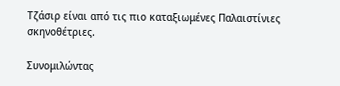Τζάσιρ είναι από τις πιο καταξιωμένες Παλαιστίνιες σκηνοθέτριες.

Συνομιλώντας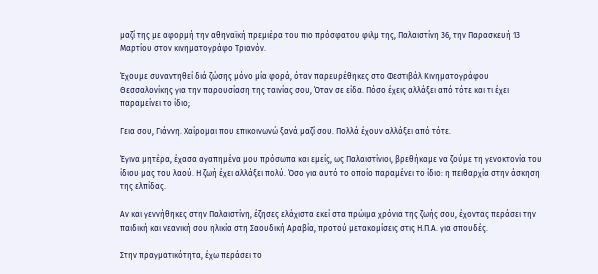μαζί της με αφορμή την αθηναϊκή πρεμιέρα του πιο πρόσφατου φιλμ της, Παλαιστίνη 36, την Παρασκευή 13 Μαρτίου στον κινηματογράφο Τριανόν.

Έχουμε συναντηθεί διά ζώσης μόνο μία φορά, όταν παρευρέθηκες στο Φεστιβάλ Κινηματογράφου Θεσσαλονίκης για την παρουσίαση της ταινίας σου, Όταν σε είδα. Πόσο έχεις αλλάξει από τότε και τι έχει παραμείνει το ίδιο;

Γεια σου, Γιάννη. Χαίρομαι που επικοινωνώ ξανά μαζί σου. Πολλά έχουν αλλάξει από τότε.

Έγινα μητέρα, έχασα αγαπημένα μου πρόσωπα και εμείς, ως Παλαιστίνιοι, βρεθήκαμε να ζούμε τη γενοκτονία του ίδιου μας του λαού. Η ζωή έχει αλλάξει πολύ. Όσο για αυτό το οποίο παραμένει το ίδιο: η πειθαρχία στην άσκηση της ελπίδας.

Αν και γεννήθηκες στην Παλαιστίνη, έζησες ελάχιστα εκεί στα πρώιμα χρόνια της ζωής σου, έχοντας περάσει την παιδική και νεανική σου ηλικία στη Σαουδική Αραβία, προτού μετακομίσεις στις Η.Π.Α. για σπουδές.

Στην πραγματικότητα, έχω περάσει το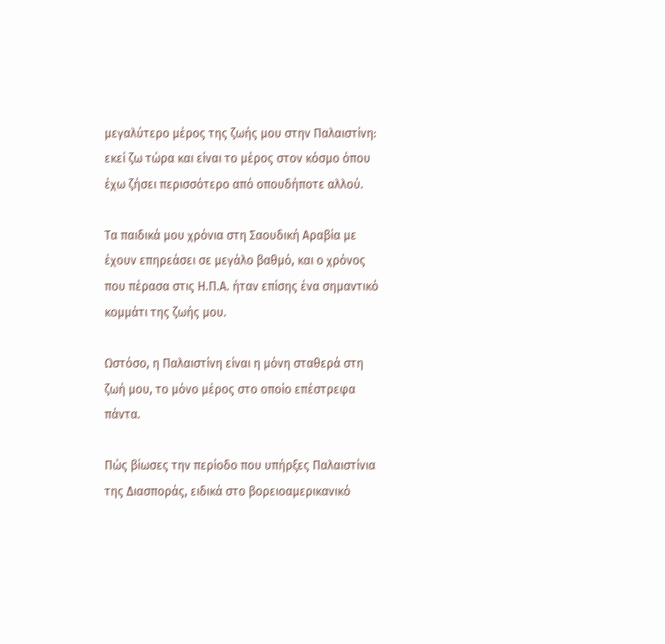μεγαλύτερο μέρος της ζωής μου στην Παλαιστίνη: εκεί ζω τώρα και είναι το μέρος στον κόσμο όπου έχω ζήσει περισσότερο από οπουδήποτε αλλού.

Τα παιδικά μου χρόνια στη Σαουδική Αραβία με έχουν επηρεάσει σε μεγάλο βαθμό, και ο χρόνος που πέρασα στις Η.Π.Α. ήταν επίσης ένα σημαντικό κομμάτι της ζωής μου.

Ωστόσο, η Παλαιστίνη είναι η μόνη σταθερά στη ζωή μου, το μόνο μέρος στο οποίο επέστρεφα πάντα.

Πώς βίωσες την περίοδο που υπήρξες Παλαιστίνια της Διασποράς, ειδικά στο βορειοαμερικανικό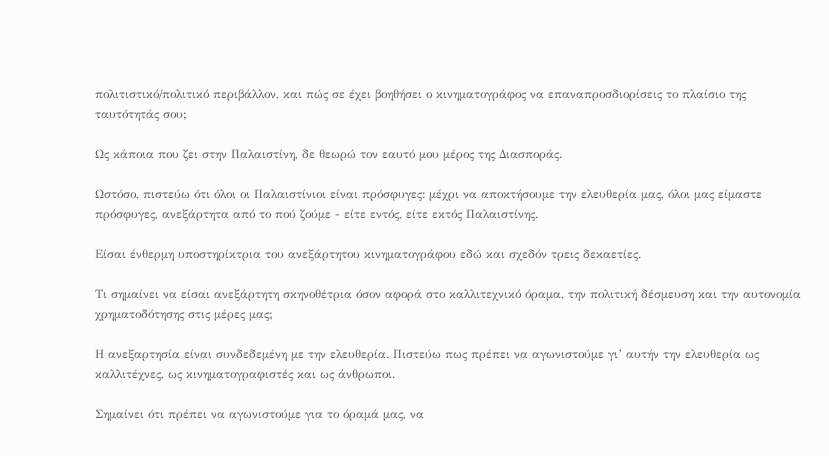πολιτιστικό/πολιτικό περιβάλλον, και πώς σε έχει βοηθήσει ο κινηματογράφος να επαναπροσδιορίσεις το πλαίσιο της ταυτότητάς σου;

Ως κάποια που ζει στην Παλαιστίνη, δε θεωρώ τον εαυτό μου μέρος της Διασποράς.

Ωστόσο, πιστεύω ότι όλοι οι Παλαιστίνιοι είναι πρόσφυγες: μέχρι να αποκτήσουμε την ελευθερία μας, όλοι μας είμαστε πρόσφυγες, ανεξάρτητα από το πού ζούμε - είτε εντός, είτε εκτός Παλαιστίνης.

Είσαι ένθερμη υποστηρίκτρια του ανεξάρτητου κινηματογράφου εδώ και σχεδόν τρεις δεκαετίες.

Τι σημαίνει να είσαι ανεξάρτητη σκηνοθέτρια όσον αφορά στο καλλιτεχνικό όραμα, την πολιτική δέσμευση και την αυτονομία χρηματοδότησης στις μέρες μας;

Η ανεξαρτησία είναι συνδεδεμένη με την ελευθερία. Πιστεύω πως πρέπει να αγωνιστούμε γι’ αυτήν την ελευθερία ως καλλιτέχνες, ως κινηματογραφιστές και ως άνθρωποι.

Σημαίνει ότι πρέπει να αγωνιστούμε για το όραμά μας, να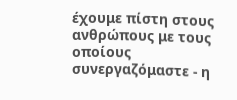έχουμε πίστη στους ανθρώπους με τους οποίους συνεργαζόμαστε - η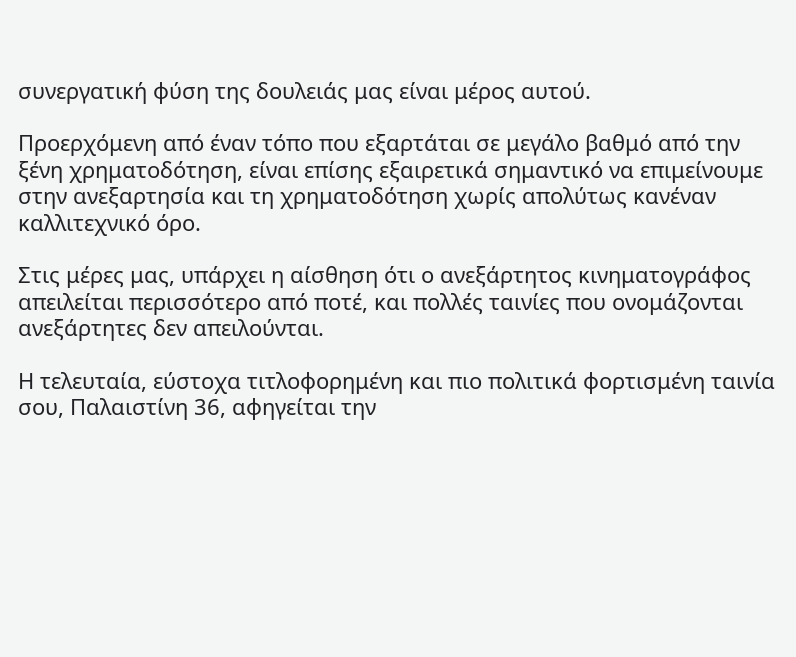συνεργατική φύση της δουλειάς μας είναι μέρος αυτού.

Προερχόμενη από έναν τόπο που εξαρτάται σε μεγάλο βαθμό από την ξένη χρηματοδότηση, είναι επίσης εξαιρετικά σημαντικό να επιμείνουμε στην ανεξαρτησία και τη χρηματοδότηση χωρίς απολύτως κανέναν καλλιτεχνικό όρο.

Στις μέρες μας, υπάρχει η αίσθηση ότι ο ανεξάρτητος κινηματογράφος απειλείται περισσότερο από ποτέ, και πολλές ταινίες που ονομάζονται ανεξάρτητες δεν απειλούνται.

Η τελευταία, εύστοχα τιτλοφορημένη και πιο πολιτικά φορτισμένη ταινία σου, Παλαιστίνη 36, αφηγείται την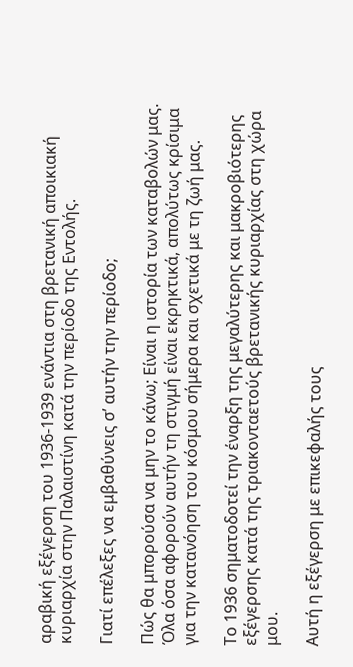αραβική εξέγερση του 1936-1939 ενάντια στη βρετανική αποικιακή κυριαρχία στην Παλαιστίνη κατά την περίοδο της Εντολής.

Γιατί επέλεξες να εμβαθύνεις σ’ αυτήν την περίοδο;

Πώς θα μπορούσα να μην το κάνω; Είναι η ιστορία των καταβολών μας. Όλα όσα αφορούν αυτήν τη στιγμή είναι εκρηκτικά, απολύτως κρίσιμα για την κατανόηση του κόσμου σήμερα και σχετικά με τη ζωή μας.

Το 1936 σηματοδοτεί την έναρξη της μεγαλύτερης και μακροβιότερης εξέγερσης κατά της τριακονταετούς βρετανικής κυριαρχίας στη χώρα μου.

Αυτή η εξέγερση με επικεφαλής τους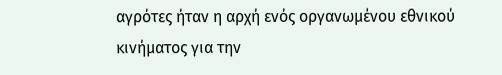αγρότες ήταν η αρχή ενός οργανωμένου εθνικού κινήματος για την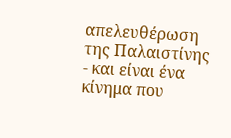απελευθέρωση της Παλαιστίνης - και είναι ένα κίνημα που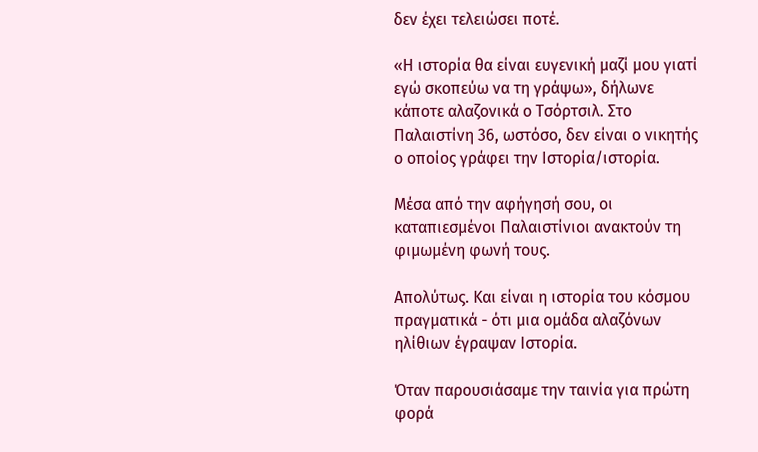δεν έχει τελειώσει ποτέ.

«Η ιστορία θα είναι ευγενική μαζί μου γιατί εγώ σκοπεύω να τη γράψω», δήλωνε κάποτε αλαζονικά ο Τσόρτσιλ. Στο Παλαιστίνη 36, ωστόσο, δεν είναι ο νικητής ο οποίος γράφει την Ιστορία/ιστορία.

Μέσα από την αφήγησή σου, οι καταπιεσμένοι Παλαιστίνιοι ανακτούν τη φιμωμένη φωνή τους.

Απολύτως. Και είναι η ιστορία του κόσμου πραγματικά - ότι μια ομάδα αλαζόνων ηλίθιων έγραψαν Ιστορία.

Όταν παρουσιάσαμε την ταινία για πρώτη φορά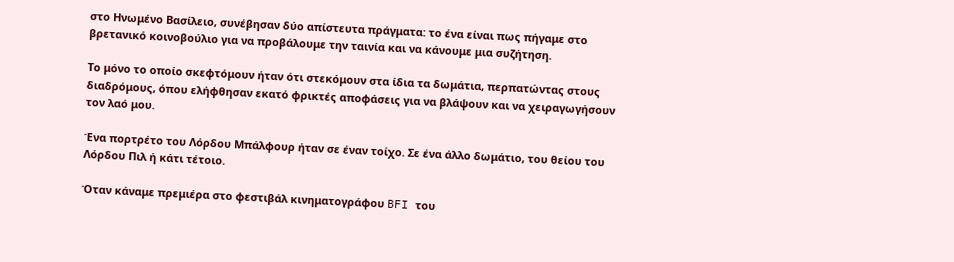στο Ηνωμένο Βασίλειο, συνέβησαν δύο απίστευτα πράγματα: το ένα είναι πως πήγαμε στο βρετανικό κοινοβούλιο για να προβάλουμε την ταινία και να κάνουμε μια συζήτηση.

Το μόνο το οποίο σκεφτόμουν ήταν ότι στεκόμουν στα ίδια τα δωμάτια, περπατώντας στους διαδρόμους, όπου ελήφθησαν εκατό φρικτές αποφάσεις για να βλάψουν και να χειραγωγήσουν τον λαό μου.

Ένα πορτρέτο του Λόρδου Μπάλφουρ ήταν σε έναν τοίχο. Σε ένα άλλο δωμάτιο, του θείου του Λόρδου Πιλ ή κάτι τέτοιο.

Όταν κάναμε πρεμιέρα στο φεστιβάλ κινηματογράφου BFI του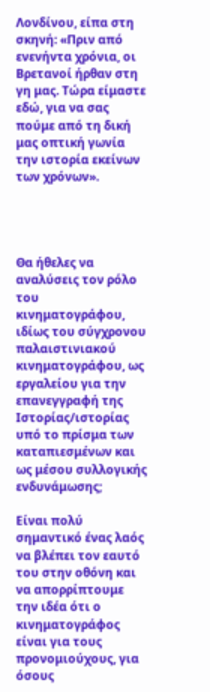Λονδίνου, είπα στη σκηνή: «Πριν από ενενήντα χρόνια, οι Βρετανοί ήρθαν στη γη μας. Τώρα είμαστε εδώ, για να σας πούμε από τη δική μας οπτική γωνία την ιστορία εκείνων των χρόνων».




Θα ήθελες να αναλύσεις τον ρόλο του κινηματογράφου, ιδίως του σύγχρονου παλαιστινιακού κινηματογράφου, ως εργαλείου για την επανεγγραφή της Ιστορίας/ιστορίας υπό το πρίσμα των καταπιεσμένων και ως μέσου συλλογικής ενδυνάμωσης;

Είναι πολύ σημαντικό ένας λαός να βλέπει τον εαυτό του στην οθόνη και να απορρίπτουμε την ιδέα ότι ο κινηματογράφος είναι για τους προνομιούχους, για όσους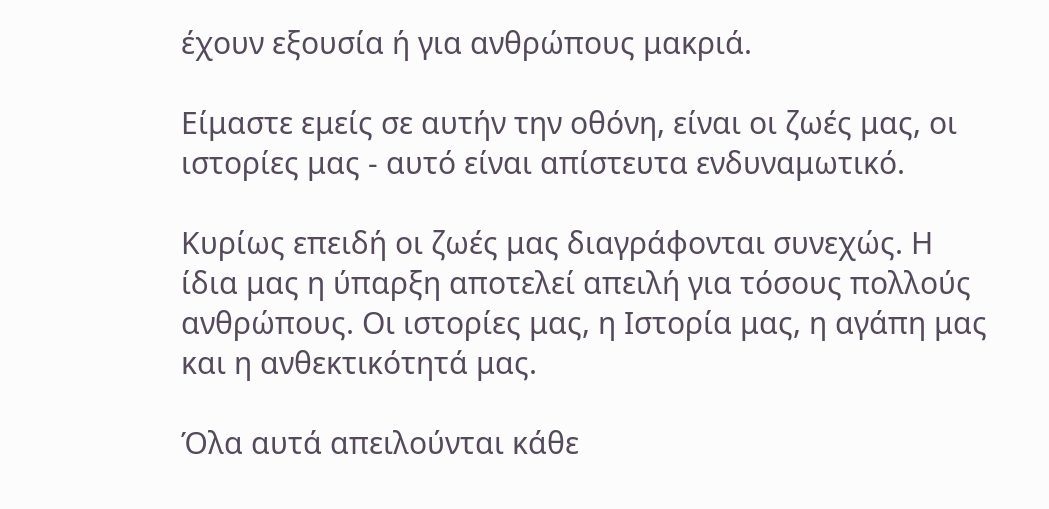έχουν εξουσία ή για ανθρώπους μακριά.

Είμαστε εμείς σε αυτήν την οθόνη, είναι οι ζωές μας, οι ιστορίες μας - αυτό είναι απίστευτα ενδυναμωτικό.

Κυρίως επειδή οι ζωές μας διαγράφονται συνεχώς. Η ίδια μας η ύπαρξη αποτελεί απειλή για τόσους πολλούς ανθρώπους. Οι ιστορίες μας, η Ιστορία μας, η αγάπη μας και η ανθεκτικότητά μας.

Όλα αυτά απειλούνται κάθε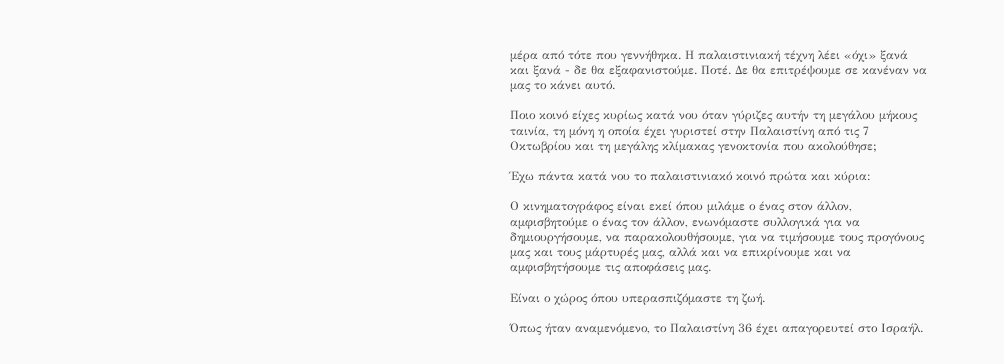μέρα από τότε που γεννήθηκα. Η παλαιστινιακή τέχνη λέει «όχι» ξανά και ξανά - δε θα εξαφανιστούμε. Ποτέ. Δε θα επιτρέψουμε σε κανέναν να μας το κάνει αυτό.

Ποιο κοινό είχες κυρίως κατά νου όταν γύριζες αυτήν τη μεγάλου μήκους ταινία, τη μόνη η οποία έχει γυριστεί στην Παλαιστίνη από τις 7 Οκτωβρίου και τη μεγάλης κλίμακας γενοκτονία που ακολούθησε;

Έχω πάντα κατά νου το παλαιστινιακό κοινό πρώτα και κύρια:

Ο κινηματογράφος είναι εκεί όπου μιλάμε ο ένας στον άλλον, αμφισβητούμε ο ένας τον άλλον, ενωνόμαστε συλλογικά για να δημιουργήσουμε, να παρακολουθήσουμε, για να τιμήσουμε τους προγόνους μας και τους μάρτυρές μας, αλλά και να επικρίνουμε και να αμφισβητήσουμε τις αποφάσεις μας.

Είναι ο χώρος όπου υπερασπιζόμαστε τη ζωή.

Όπως ήταν αναμενόμενο, το Παλαιστίνη 36 έχει απαγορευτεί στο Ισραήλ.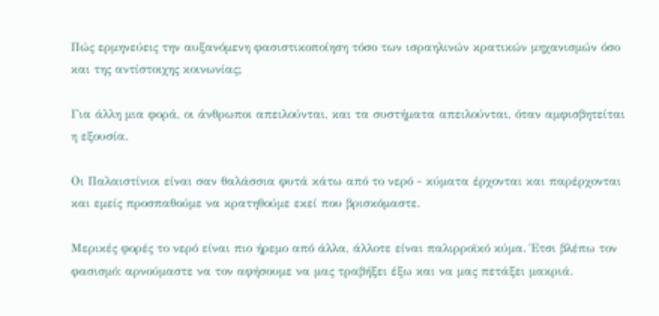Πώς ερμηνεύεις την αυξανόμενη φασιστικοποίηση τόσο των ισραηλινών κρατικών μηχανισμών όσο και της αντίστοιχης κοινωνίας;

Για άλλη μια φορά, οι άνθρωποι απειλούνται, και τα συστήματα απειλούνται, όταν αμφισβητείται η εξουσία.

Οι Παλαιστίνιοι είναι σαν θαλάσσια φυτά κάτω από το νερό - κύματα έρχονται και παρέρχονται και εμείς προσπαθούμε να κρατηθούμε εκεί που βρισκόμαστε.

Μερικές φορές το νερό είναι πιο ήρεμο από άλλα, άλλοτε είναι παλιρροϊκό κύμα. Έτσι βλέπω τον φασισμό: αρνούμαστε να τον αφήσουμε να μας τραβήξει έξω και να μας πετάξει μακριά.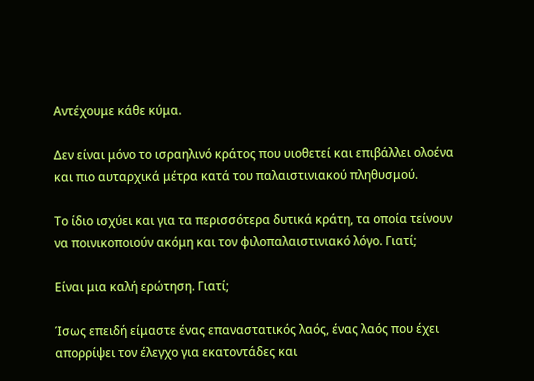Aντέχουμε κάθε κύμα.

Δεν είναι μόνο το ισραηλινό κράτος που υιοθετεί και επιβάλλει ολοένα και πιο αυταρχικά μέτρα κατά του παλαιστινιακού πληθυσμού.

Το ίδιο ισχύει και για τα περισσότερα δυτικά κράτη, τα οποία τείνουν να ποινικοποιούν ακόμη και τον φιλοπαλαιστινιακό λόγο. Γιατί;

Είναι μια καλή ερώτηση. Γιατί;

Ίσως επειδή είμαστε ένας επαναστατικός λαός, ένας λαός που έχει απορρίψει τον έλεγχο για εκατοντάδες και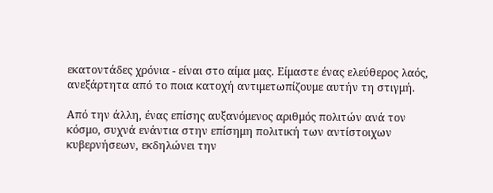εκατοντάδες χρόνια - είναι στο αίμα μας. Είμαστε ένας ελεύθερος λαός, ανεξάρτητα από το ποια κατοχή αντιμετωπίζουμε αυτήν τη στιγμή.

Από την άλλη, ένας επίσης αυξανόμενος αριθμός πολιτών ανά τον κόσμο, συχνά ενάντια στην επίσημη πολιτική των αντίστοιχων κυβερνήσεων, εκδηλώνει την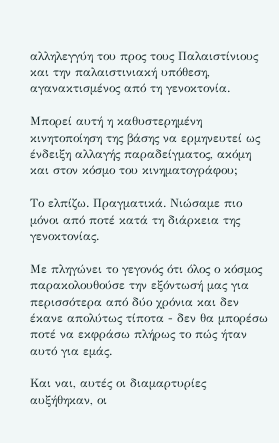αλληλεγγύη του προς τους Παλαιστίνιους και την παλαιστινιακή υπόθεση, αγανακτισμένος από τη γενοκτονία.

Μπορεί αυτή η καθυστερημένη κινητοποίηση της βάσης να ερμηνευτεί ως ένδειξη αλλαγής παραδείγματος, ακόμη και στον κόσμο του κινηματογράφου;

Το ελπίζω. Πραγματικά. Νιώσαμε πιο μόνοι από ποτέ κατά τη διάρκεια της γενοκτονίας.

Με πληγώνει το γεγονός ότι όλος ο κόσμος παρακολουθούσε την εξόντωσή μας για περισσότερα από δύο χρόνια και δεν έκανε απολύτως τίποτα - δεν θα μπορέσω ποτέ να εκφράσω πλήρως το πώς ήταν αυτό για εμάς.

Και ναι, αυτές οι διαμαρτυρίες αυξήθηκαν, οι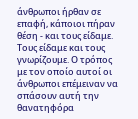άνθρωποι ήρθαν σε επαφή, κάποιοι πήραν θέση - και τους είδαμε. Τους είδαμε και τους γνωρίζουμε. Ο τρόπος με τον οποίο αυτοί οι άνθρωποι επέμειναν να σπάσουν αυτή την θανατηφόρα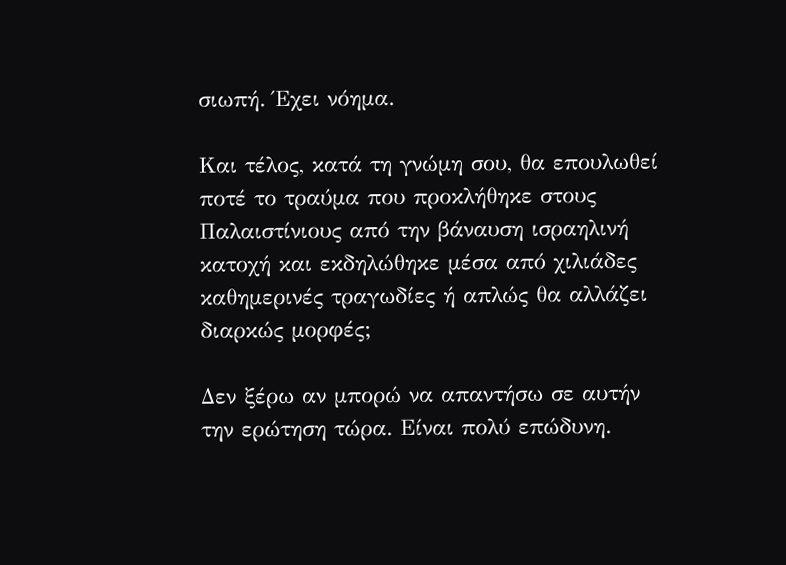σιωπή. Έχει νόημα.

Και τέλος, κατά τη γνώμη σου, θα επουλωθεί ποτέ το τραύμα που προκλήθηκε στους Παλαιστίνιους από την βάναυση ισραηλινή κατοχή και εκδηλώθηκε μέσα από χιλιάδες καθημερινές τραγωδίες ή απλώς θα αλλάζει διαρκώς μορφές;

Δεν ξέρω αν μπορώ να απαντήσω σε αυτήν την ερώτηση τώρα. Είναι πολύ επώδυνη.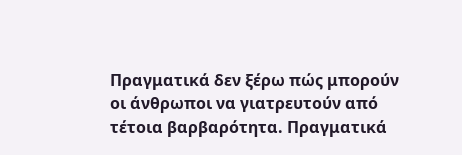Πραγματικά δεν ξέρω πώς μπορούν οι άνθρωποι να γιατρευτούν από τέτοια βαρβαρότητα. Πραγματικά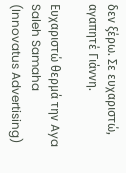δεν ξέρω. Σε ευχαριστώ, αγαπητέ Γιάννη.

Ευχαριστώ θερμά την Aya Saleh Samaha (Innovatus Advertising)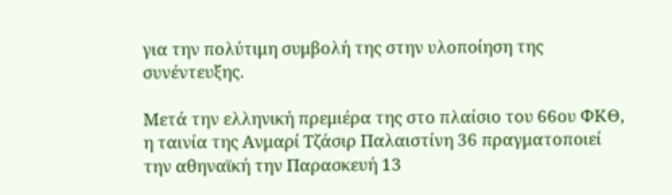για την πολύτιμη συμβολή της στην υλοποίηση της συνέντευξης.

Μετά την ελληνική πρεμιέρα της στο πλαίσιο του 66ου ΦΚΘ, η ταινία της Ανμαρί Τζάσιρ Παλαιστίνη 36 πραγματοπoιεί την αθηναϊκή την Παρασκευή 13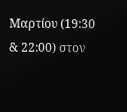Μαρτίου (19:30 & 22:00) στον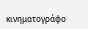κινηματογράφο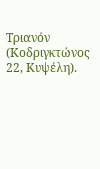Τριανόν (Κοδριγκτώνος 22, Κυψέλη).